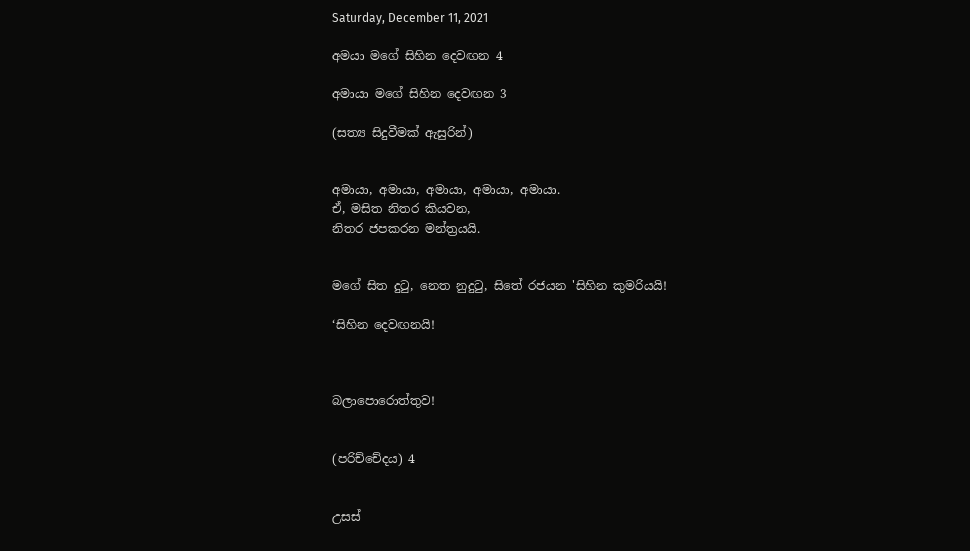Saturday, December 11, 2021

අමයා මගේ සිහින දෙවඟන 4

අමායා මගේ සිහින දෙවඟන 3

(සත්‍ය සිදුවීමක් ඇසුරින්)


අමායා, අමායා, අමායා, අමායා, අමායා.
ඒ, මසිත නිතර කියවන,
නිතර ජපකරන මන්ත්‍රයයි.


මගේ සිත දුටු, නෙත නුදුටු, සිතේ රජයන 'සිහින කුමරියයි!

‘සිහින දෙවඟනයි!



බලාපොරොත්තුව!


(පරිච්චේදය) 4


උසස්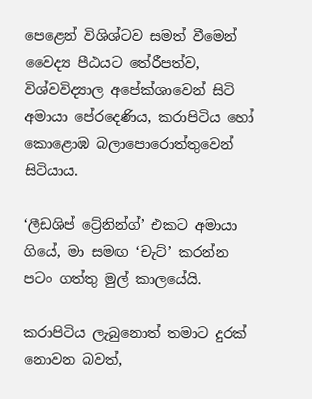පෙළෙන් විශිශ්ටව සමත් වීමෙන් වෛද්‍ය පීඨයට තේරීපත්ව, විශ්වවිද්‍යාල අපේක්ශාවෙන් සිටි අමායා පේරදෙණිය, කරාපිටිය හෝ කොළොඹ බලාපොරොත්තුවෙන් සිටියාය.

‘ලීඩශිප් ට්‍රේනින්ග්’ එකට අමායා ගියේ, මා සමඟ ‘චැට්’ කරන්න පටං ගත්තු මුල් කාලයේයි.

කරාපිටිය ලැබුනොත් තමාට දුරක් නොවන බවත්,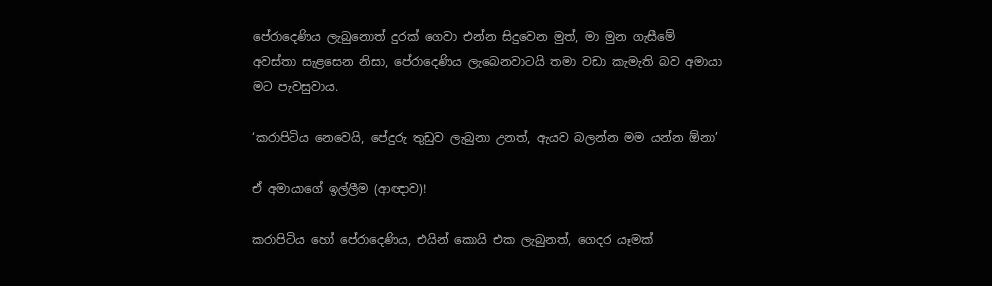පේරාදෙණිය ලැබුනොත් දුරක් ගෙවා එන්න සිදුවෙන මුත්, මා මුන ගැසීමේ අවස්තා සැළසෙන නිසා, පේරාදෙණිය ලැබෙනවාටයි තමා වඩා කැමැති බව අමායා මට පැවසුවාය.

‘කරාපිටිය නෙවෙයි, පේදුරු තුඩුව ලැබුනා උනත්, ඇයව බලන්න මම යන්න ඕනා’

ඒ අමායාගේ ඉල්ලීම (ආඥාව)!

කරාපිටිය හෝ පේරාදෙණිය, එයින් කොයි එක ලැබුනත්, ගෙදර යෑමක්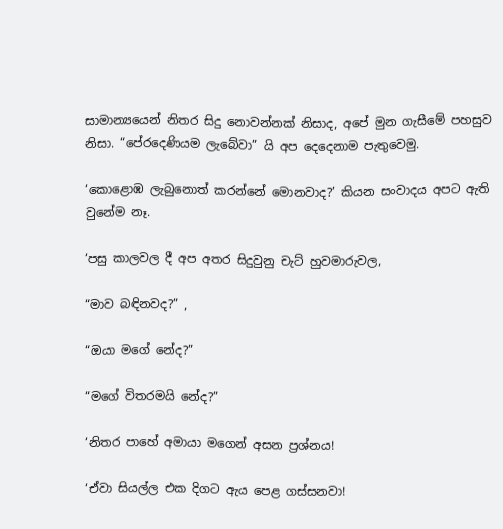සාමාන්‍යයෙන් නිතර සිදු නොවන්නක් නිසාද, අපේ මුන ගැසීමේ පහසුව නිසා. “පේරදෙණියම ලැබේවා” යි අප දෙදෙනාම පැතුවෙමු.

‘කොළොඹ ලැබුනොත් කරන්නේ මොනවාද?’ කියන සංවාදය අපට ඇති වුනේම නෑ.

‘පසු කාලවල දී අප අතර සිදුවුනු චැට් හුවමාරුවල,

“මාව බඳිනවද?” ,

“ඔයා මගේ නේද?”

“මගේ විතරමයි නේද?”

‘නිතර පාහේ අමායා මගෙන් අසන ප්‍රශ්නය!

‘ඒවා සියල්ල එක දිගට ඇය පෙළ ගස්සනවා!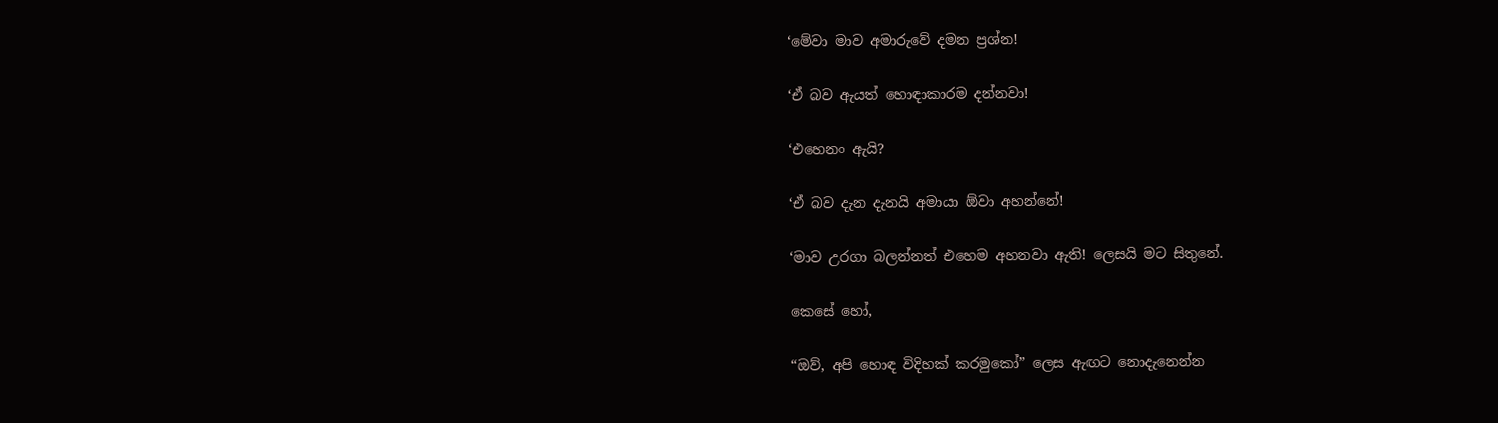‘මේවා මාව අමාරුවේ දමන ප්‍රශ්න!

‘ඒ බව ඇයත් හොඳාකාරම දන්නවා!

‘එහෙනං ඇයි?

‘ඒ බව දැන දැනයි අමායා ඕවා අහන්නේ!

‘මාව උරගා බලන්නත් එහෙම අහනවා ඇති! ලෙසයි මට සිතුනේ.

කෙසේ හෝ,

“ඔව්, අපි හොඳ විදිහක් කරමුකෝ” ලෙස ඇඟට නොදැනෙන්න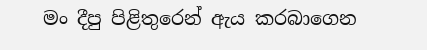මං දීපු පිළිතුරෙන් ඇය කරබාගෙන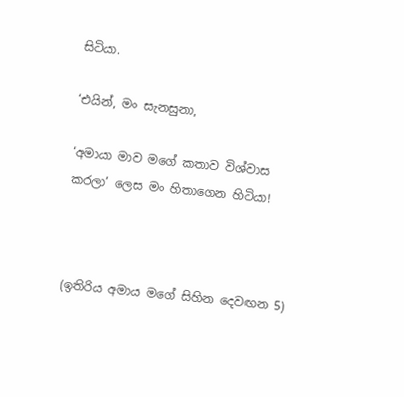සිටියා.

‘එයින්, මං සැනසුනා,

‘අමායා මාව මගේ කතාව විශ්වාස කරලා’ ලෙස මං හිතාගෙන හිටියා!



(ඉතිරිය අමාය මගේ සිහින දෙවඟන 5)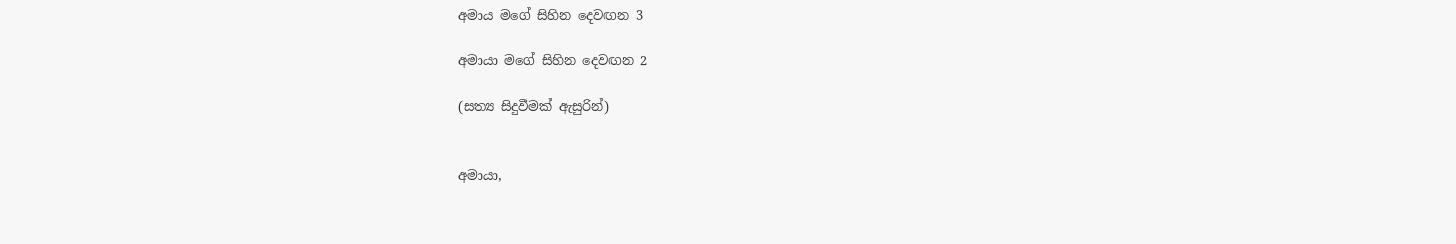අමාය මගේ සිහින දෙවඟන 3

අමායා මගේ සිහින දෙවඟන 2

(සත්‍ය සිදුවීමක් ඇසුරින්)


අමායා,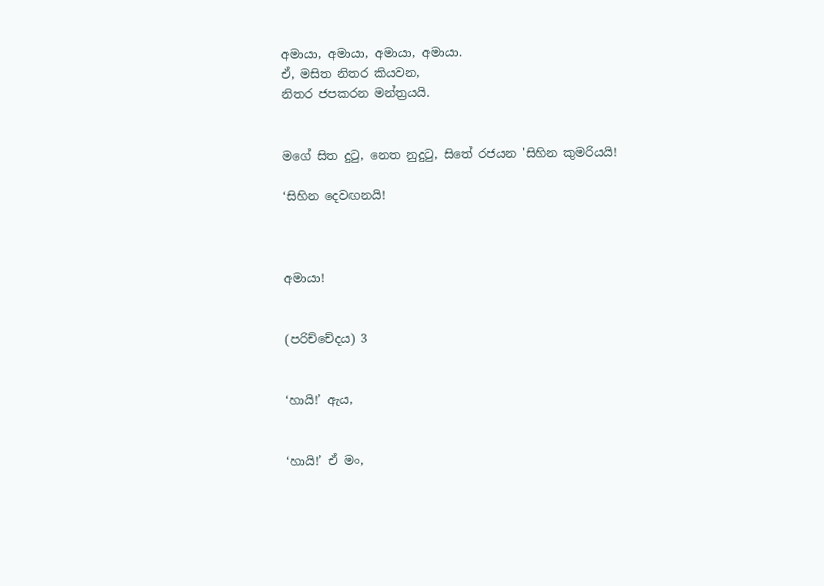අමායා, අමායා, අමායා, අමායා.
ඒ, මසිත නිතර කියවන,
නිතර ජපකරන මන්ත්‍රයයි.


මගේ සිත දුටු, නෙත නුදුටු, සිතේ රජයන 'සිහින කුමරියයි!

‘සිහින දෙවඟනයි!



අමායා!


(පරිච්චේදය) 3


‘හායි!’ ඇය,


‘හායි!’ ඒ මං,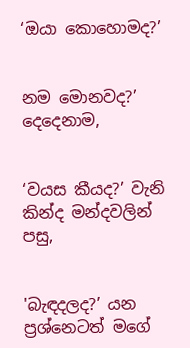‘ඔයා කොහොමද?’


නම මොනවද?’ දෙදෙනාම,


‘වයස කීයද?’ වැනි කින්ද මන්දවලින් පසු,


'බැඳදලද?’ යන ප්‍රශ්නෙටත් මගේ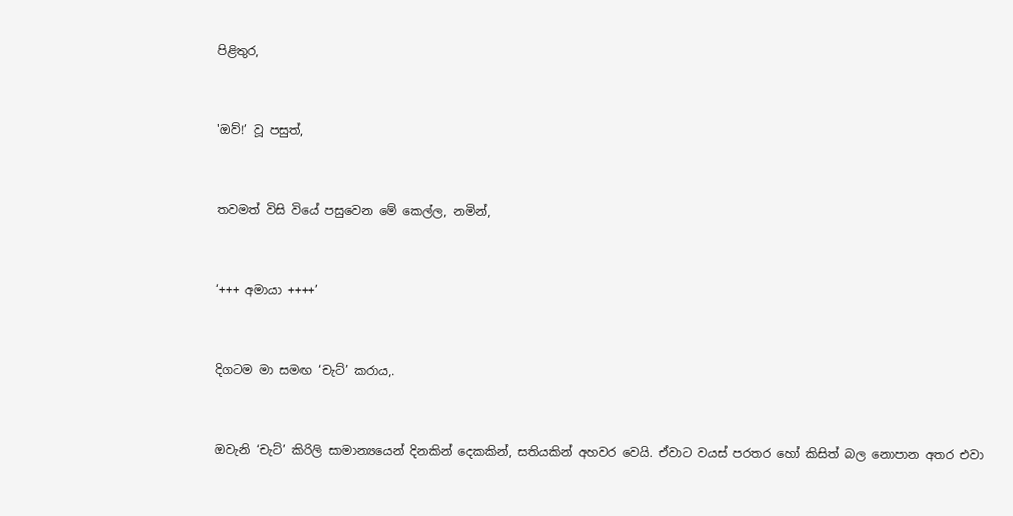පිළිතුර,


'ඔව්!’ වූ පසුත්,


තවමත් විසි වියේ පසුවෙන මේ කෙල්ල, නමින්,


‘+++ අමායා ++++’


දිගටම මා සමඟ ‘චැට්’ කරාය,.


ඔවැනි ‘චැට්’ කිරිලි සාමාන්‍යයෙන් දිනකින් දෙකකින්, සතියකින් අහවර වෙයි. ඒවාට වයස් පරතර හෝ කිසිත් බල නොපාන අතර එවා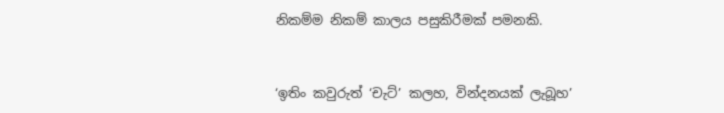නිකම්ම නිකම් කාලය පසුකිරීමක් පමනකි.


‘ඉතිං කවුරුත් ‘චැට්’ කලහ, වින්දනයක් ලැබූහ’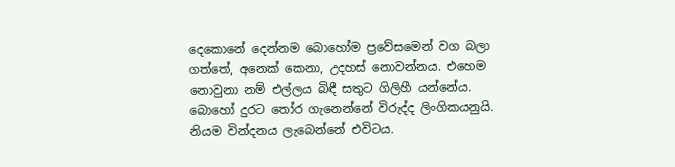දෙකොනේ දෙන්නම බොහෝම ප්‍රවේසමෙන් වග බලා ගත්තේ, අනෙක් කෙනා, උදහස් නොවන්නය. එහෙම නොවුනා නම් එල්ලය බිඳී සතුට ගිලිහී යන්නේය. බොහෝ දුරට තෝර ගැනෙන්නේ විරුද්ද ලිංගිකයනුයි. නියම වින්දනය ලැබෙන්නේ එවිටය.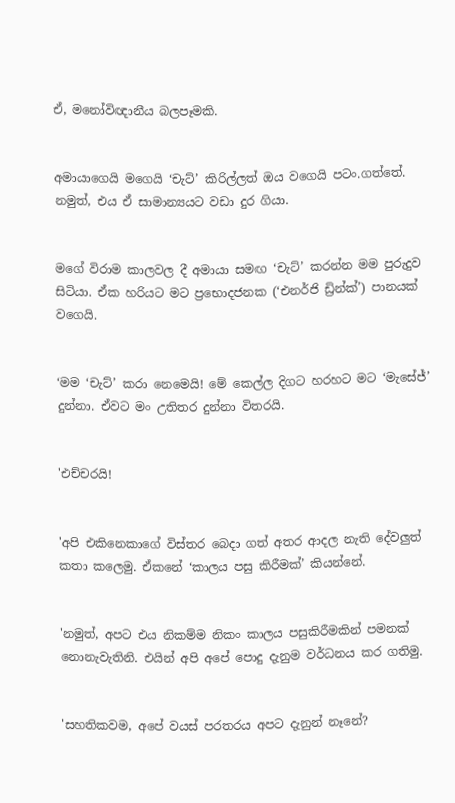ඒ, මනෝවිඥානීය බලපෑමකි.


අමායාගෙයි මගෙයි ‘චැට්’ කිරිල්ලත් ඔය වගෙයි පටං.ගත්තේ. නමුත්, එය ඒ සාමාන්‍යයට වඩා දුර ගියා.


මගේ විරාම කාලවල දී අමායා සමඟ ‘චැට්’ කරන්න මම පුරුදුව සිටියා. ඒක හරියට මට ප්‍රභොදජනක (‘එනර්ජි ඩ්‍රින්ක්’) පානයක් වගෙයි.


‘මම ‘චැට්’ කරා නෙමෙයි! මේ කෙල්ල දිගට හරහට මට ‘මැසේජ්’ දුන්නා. ඒවට මං උතිතර දුන්නා විතරයි.


'එච්චරයි!


'අපි එකිනෙකාගේ විස්තර බෙදා ගත් අතර ආදල නැති දේවලුත් කතා කලෙමු. ඒකනේ ‘කාලය පසු කිරීමක්’ කියන්නේ.


'නමුත්, අපට එය නිකම්ම නිකං කාලය පසුකිරීමකින් පමනක් නොනැවැතිනි. එයින් අපි අපේ පොදු දැනුම වර්ධනය කර ගතිමු.


'සහතිකවම, අපේ වයස් පරතරය අපට දැනුන් නෑනේ?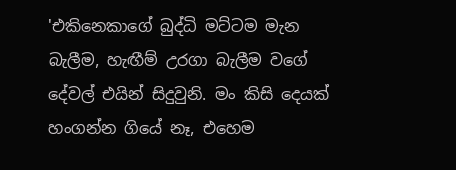'එකිනෙකාගේ බුද්ධි මට්ටම මැන බැලීම, හැඟීම් උරගා බැලීම වගේ දේවල් එයින් සිදුවුනි. මං කිසි දෙයක් හංගන්න ගියේ නෑ, එහෙම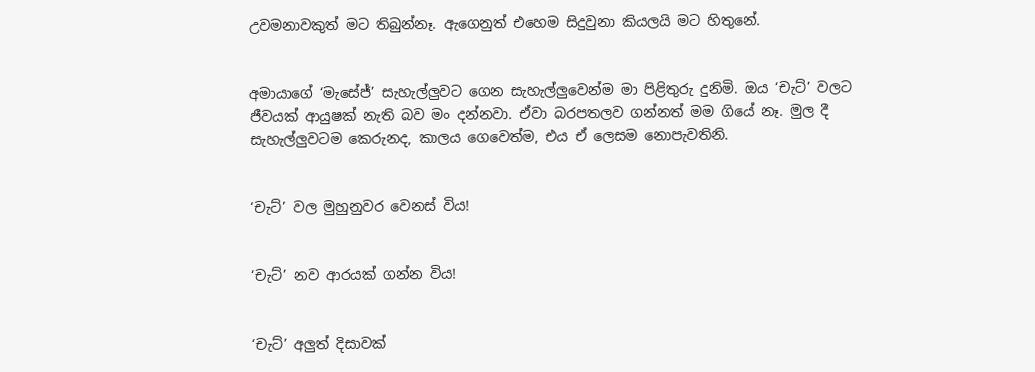උවමනාවකුත් මට තිබුන්නෑ. ඇගෙනුත් එහෙම සිදුවුනා කියලයි මට හිතුනේ.


අමායාගේ ‘මැසේජ්’ සැහැල්ලුවට ගෙන සැහැල්ලුවෙන්ම මා පිළිතුරු දුනිමි. ඔය ‘චැට්’ වලට ජීවයක් ආයුෂක් නැති බව මං දන්නවා. ඒවා බරපතලව ගන්නත් මම ගියේ නෑ. මුල දී සැහැල්ලුවටම කෙරුනද, කාලය ගෙවෙත්ම, එය ඒ ලෙසම නොපැවතිනි.


‘චැට්’ වල මුහුනුවර වෙනස් විය!


‘චැට්’ නව ආරයක් ගන්න විය!


‘චැට්’ අලුත් දිසාවක්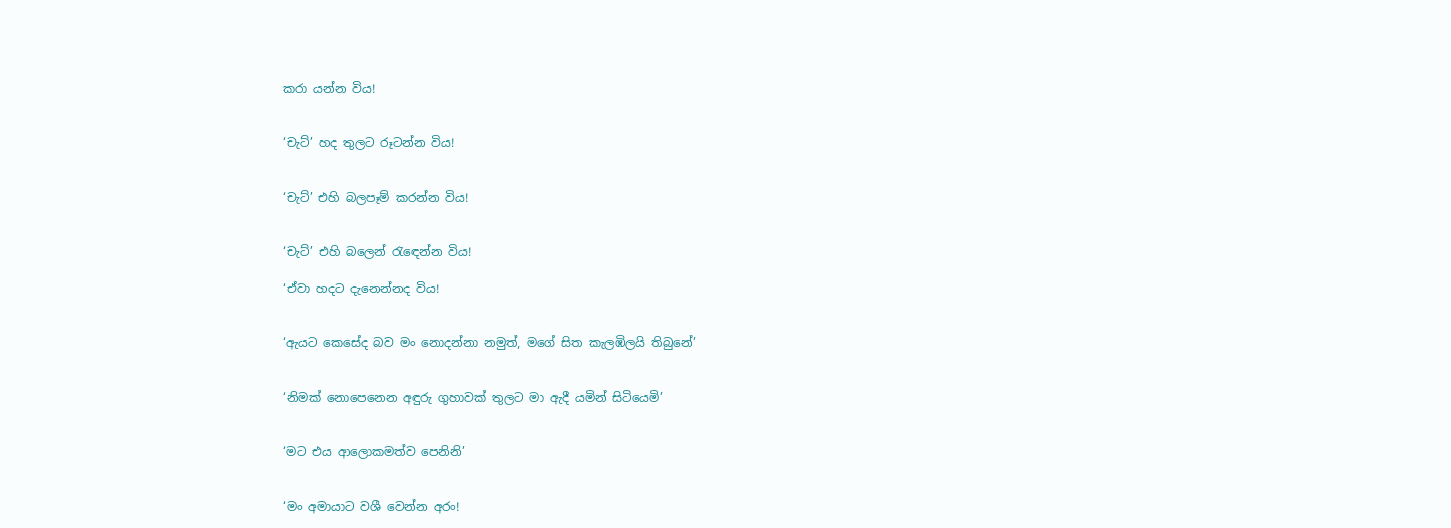කරා යන්න විය!


‘චැට්’ හද තුලට රූටන්න විය!


‘චැට්’ එහි බලපෑම් කරන්න විය!


‘චැට්’ එහි බලෙන් රැඳෙන්න විය!

‘ඒවා හදට දැනෙන්නද විය!


‘ඇයට කෙසේද බව මං නොදන්නා නමුත්, මගේ සිත කැලඹිලයි තිබුනේ’


‘නිමක් නොපෙනෙන අඳුරු ගුහාවක් තුලට මා ඇදී යමින් සිටියෙමි’


‘මට එය ආලොකමත්ව පෙනිනි’


‘මං අමායාට වශී වෙන්න අරං!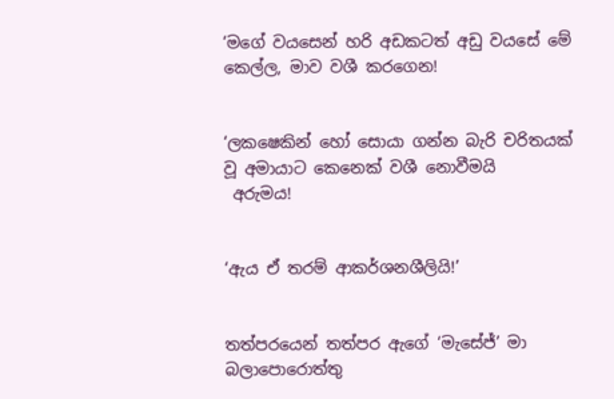‘මගේ වයසෙන් හරි අඩකටත් අඩු වයසේ මේ කෙල්ල, මාව වශී කරගෙන!


‘ලකෂෙකින් හෝ සොයා ගන්න බැරි චරිතයක් වූ අමායාට කෙනෙක් වශී නොවීමයි
 අරුමය!


‘ඇය ඒ තරම් ආකර්ශනශීලියි!’


තත්පරයෙන් තත්පර ඇගේ ‘මැසේජ්’ මා බලාපොරොත්තු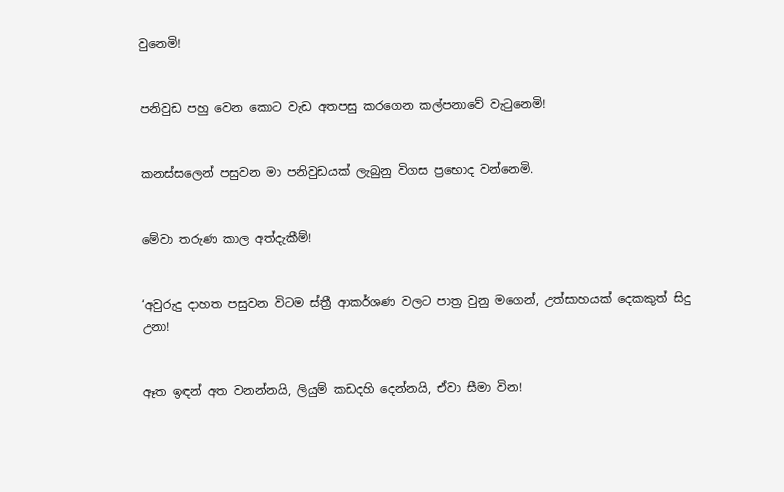වුනෙමි!


පනිවුඩ පහු වෙන කොට වැඩ අතපසු කරගෙන කල්පනාවේ වැටුනෙමි!


කනස්සලෙන් පසුවන මා පනිවුඩයක් ලැබුනු විගස ප්‍රභොද වන්නෙමි.


මේවා තරුණ කාල අත්දැකීම්!


‘අවුරුදු දාහත පසුවන විටම ස්ත්‍රී ආකර්ශණ වලට පාත්‍ර වුනු මගෙන්, උත්සාහයක් දෙකකුත් සිදු උනා!


ඈත ඉඳන් අත වනන්නයි, ලියුම් කඩදහි දෙන්නයි, ඒවා සීමා වින!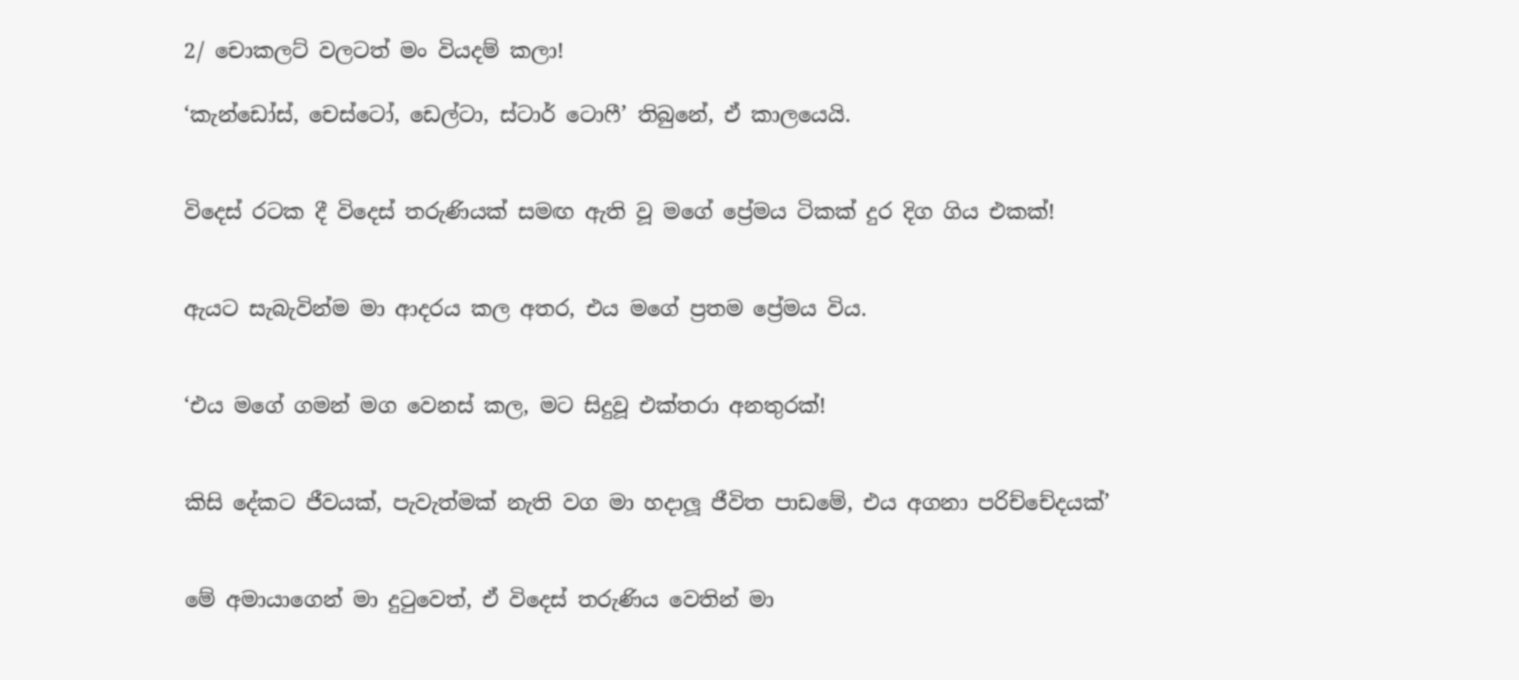2/ චොකලට් වලටත් මං වියදම් කලා!

‘කැන්ඩෝස්, චෙස්ටෝ, ඩෙල්ටා, ස්ටාර් ටොෆී’ තිබුනේ, ඒ කාලයෙයි.


විදෙස් රටක දී විදෙස් තරුණියක් සමඟ ඇති වූ මගේ ප්‍රේමය ටිකක් දුර දිග ගිය එකක්!


ඇයට සැබැවින්ම මා ආදරය කල අතර, එය මගේ ප්‍රතම ප්‍රේමය විය.


‘එය මගේ ගමන් මග වෙනස් කල, මට සිදුවූ එක්තරා අනතුරක්!


කිසි දේකට ජීවයක්, පැවැත්මක් නැති වග මා හදාලූ ජීවිත පාඩමේ, එය අගනා පරිච්චේදයක්’


මේ අමායාගෙන් මා දුටුවෙත්, ඒ විදෙස් තරුණිය වෙතින් මා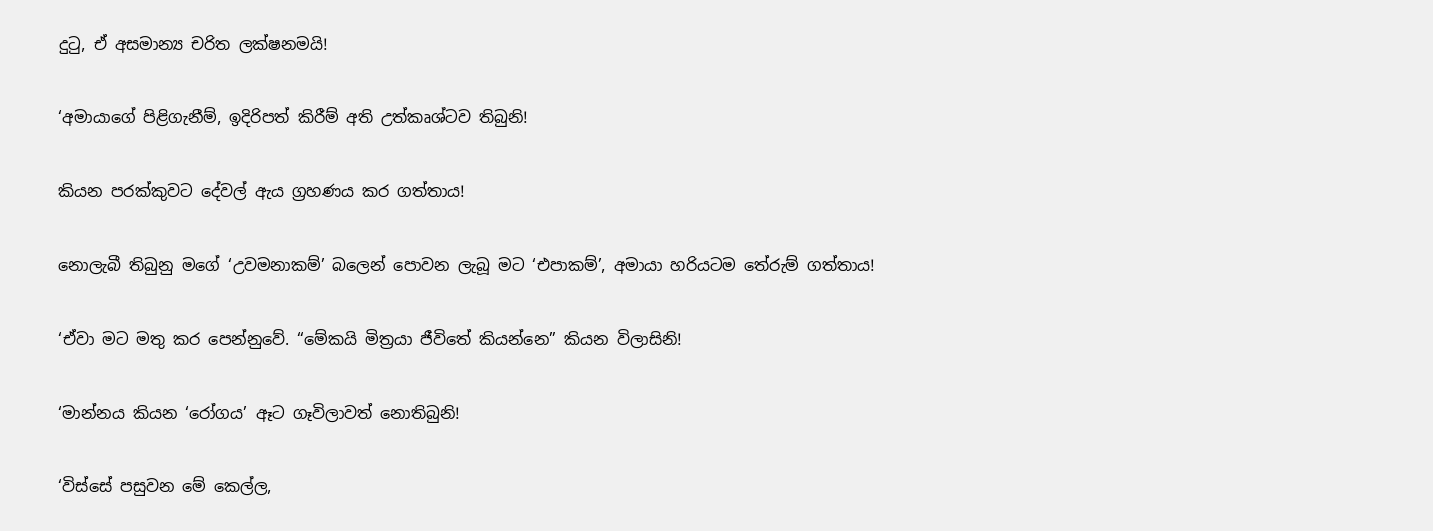දුටු, ඒ අසමාන්‍ය චරිත ලක්ෂනමයි!


‘අමායාගේ පිළිගැනීම්, ඉදිරිපත් කිරීම් අති උත්කෘශ්ටව තිබුනි!


කියන පරක්කුවට දේවල් ඇය ග්‍රහණය කර ගත්තාය!


නොලැබී තිබුනු මගේ ‘උවමනාකම්’ බලෙන් පොවන ලැබූ මට ‘එපාකම්’, අමායා හරියටම තේරුම් ගත්තාය!


‘ඒවා මට මතු කර පෙන්නුවේ. “මේකයි මිත්‍රයා ජීවිතේ කියන්නෙ” කියන විලාසිනි!


‘මාන්නය කියන ‘රෝගය’ ඈට ගෑවිලාවත් නොතිබුනි!


‘විස්සේ පසුවන මේ කෙල්ල,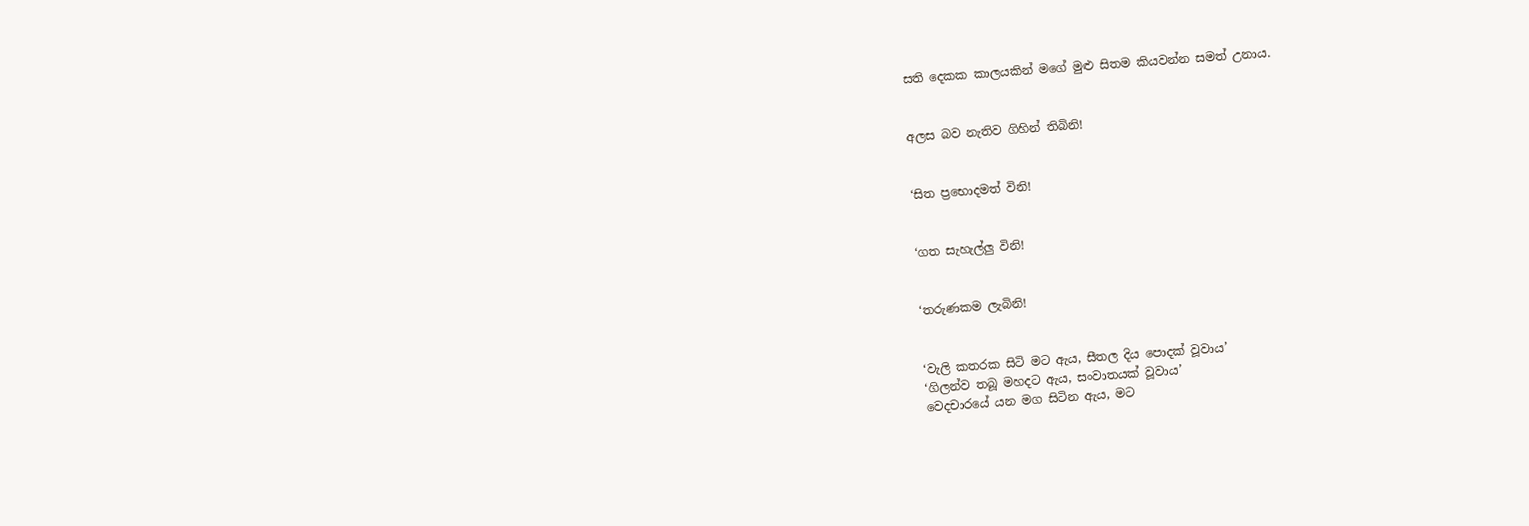සති දෙකක කාලයකින් මගේ මුළු සිතම කියවන්න සමත් උනාය.


අලස බව නැතිව ගිහින් තිබිනි!


‘සිත ප්‍රභොදමත් විනි!


‘ගත සැහැල්ලු විනි!


‘තරුණකම ලැබිනි!


‘වැලි කතරක සිටි මට ඇය, සීතල දිය පොදක් වූවාය’
‘ගිලන්ව තබූ මහදට ඇය, සංවාතයක් වූවාය’
වෙදචාරයේ යන මග සිටින ඇය, මට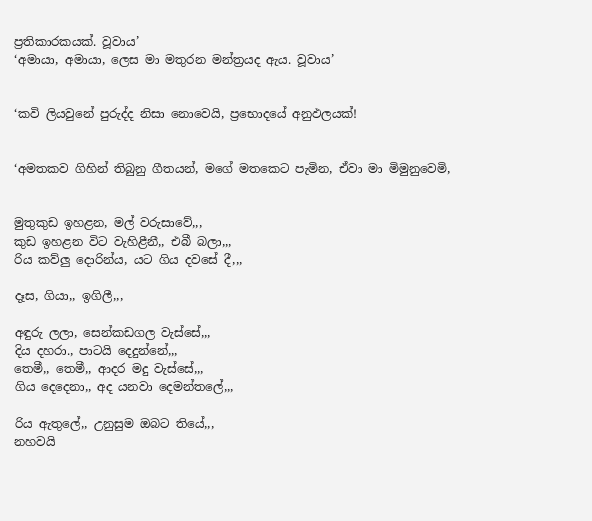ප්‍රතිකාරකයක්. වූවාය’
‘අමායා, අමායා, ලෙස මා මතුරන මන්ත්‍රයද ඇය. වූවාය’


‘කවි ලියවුනේ පුරුද්ද නිසා නොවෙයි, ප්‍රභොදයේ අනුඵලයක්!


‘අමතකව ගිහින් තිබුනු ගීතයන්, මගේ මතකෙට පැමින, ඒවා මා මිමුනුවෙමි,


මුතුකුඩ ඉහළන, මල් වරුසාවේ,,,
කුඩ ඉහළන විට වැහිළීනී,, එබී බලා,,,
රිය කව්ලු දොරින්ය, යට ගිය දවසේ දී,,,

දෑස, ගියා,, ඉගිලී,,,

අඳුරු ලලා, සෙන්කඩගල වැස්සේ,,,
දිය දහරා., පාටයි දෙදුන්නේ,,,
තෙමී,, තෙමී,, ආදර මදු වැස්සේ,,,
ගිය දෙදෙනා,, අද යනවා දෙමන්තලේ,,,

රිය ඇතුලේ,, උනුසුම ඔබට තියේ,,,
නහවයි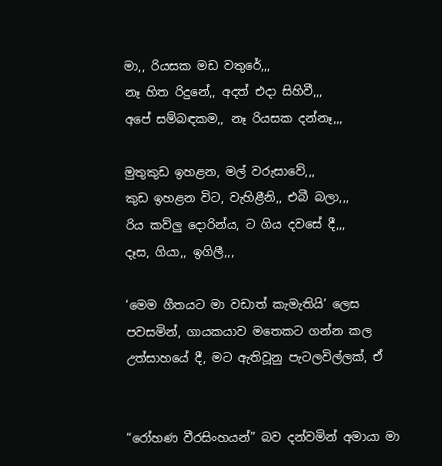මා,, රියසක මඩ වතුරේ,,,
නෑ හිත රිදුනේ,, අදත් එදා සිහිවී,,,
අපේ සම්බඳකම,, නෑ රියසක දන්නෑ,,,

මුතුකුඩ ඉහළන, මල් වරුසාවේ,,,
කුඩ ඉහළන විට, වැහිළීනි,, එබී බලා,,,
රිය කව්ලු දොරින්ය, ට ගිය දවසේ දී,,,
දෑස, ගියා,, ඉගිලී,,,

‘මෙම ගීතයට මා වඩාත් කැමැතියි’ ලෙස පවසමින්, ගායකයාව මතෙකට ගන්න කල උත්සාහයේ දී, මට ඇතිවූනු පැටලවිල්ලක්, ඒ


“රෝහණ වීරසිංහයන්” බව දන්වමින් අමායා මා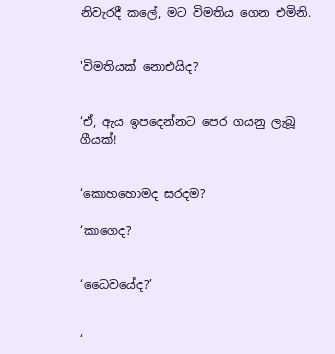නිවැරදී කලේ, මට විමතිය ගෙන එමිනි.


'විමතියක් නොඑයිද?


‘ඒ, ඇය ඉපදෙන්නට පෙර ගයනු ලැබූ ගීයක්!


‘කොහහොමද සරදම?

‘කාගෙද?


‘ධෛවයේද?’


‘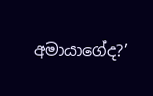අමායාගේද?’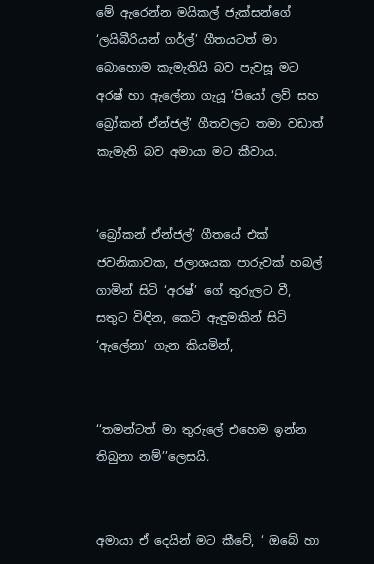මේ ඇරෙන්න මයිකල් ජැක්සන්ගේ ‘ලයිබීරියන් ගර්ල්’ ගීතයටත් මා බොහොම කැමැතියි බව පැවසූ මට අරෂ් හා ඇලේනා ගැයූ ‘පියෝ ලව් සහ බ්‍රෝකන් ඒන්ජල්’ ගීතවලට තමා වඩාත් කැමැති බව අමායා මට කීවාය.


‘බ්‍රෝකන් ඒන්ජල්’ ගීතයේ එක් ජවනිකාවක, ජලාශයක පාරුවක් හබල් ගාමින් සිටි ‘අරෂ්’ ගේ තුරුලට වී, සතුට විඳින, කෙටි ඇඳුමකින් සිටි ‘ඇලේනා’ ගැන කියමින්,


‘‘තමන්ටත් මා තුරුලේ එහෙම ඉන්න තිබුනා නම්’’ලෙසයි.


අමායා ඒ දෙයින් මට කීවේ, ‘ ඔබේ හා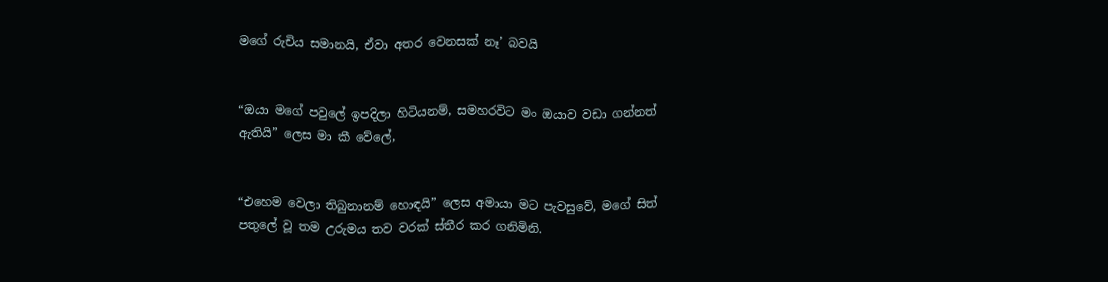මගේ රුචිය සමානයි, ඒවා අතර වෙනසක් නෑ’ බවයි


“ඔයා මගේ පවුලේ ඉපදිලා හිටියනම්, සමහරවිට මං ඔයාව වඩා ගන්නත් ඇතියි” ලෙස මා කී වේලේ,


“එහෙම වෙලා තිබුනානම් හොඳයි” ලෙස අමායා මට පැවසුවේ, මගේ සිත් පතුලේ වූ තම උරුමය තව වරක් ස්තීර කර ගනිමිනි.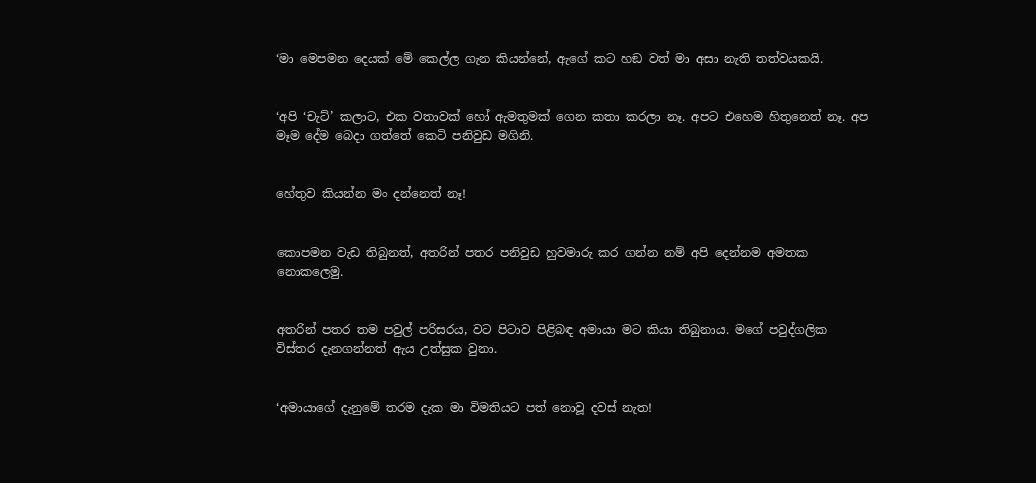‘මා මෙපමන දෙයක් මේ කෙල්ල ගැන කියන්නේ, ඇගේ කට හඞ වත් මා අසා නැති තත්වයකයි.


‘අපි ‘චැට්’ කලාට, එක වතාවක් හෝ ඇමතුමක් ගෙන කතා කරලා නෑ. අපට එහෙම හිතුනෙත් නෑ. අප මෑම දේම බෙදා ගත්තේ කෙටි පනිවුඩ මගිනි.


හේතුව කියන්න මං දන්නෙත් නෑ!


කොපමන වැඩ තිබුනත්, අතරින් පතර පනිවුඩ හුවමාරු කර ගන්න නම් අපි දෙන්නම අමතක නොකලෙමු.


අතරින් පතර තම පවුල් පරිසරය, වට පිටාව පිළිබඳ අමායා මට කියා තිබුනාය. මගේ පවුද්ගලික විස්තර දැනගන්නත් ඇය උත්සුක වුනා.


‘අමායාගේ දැනුමේ තරම දැක මා විමතියට පත් නොවූ දවස් නැත!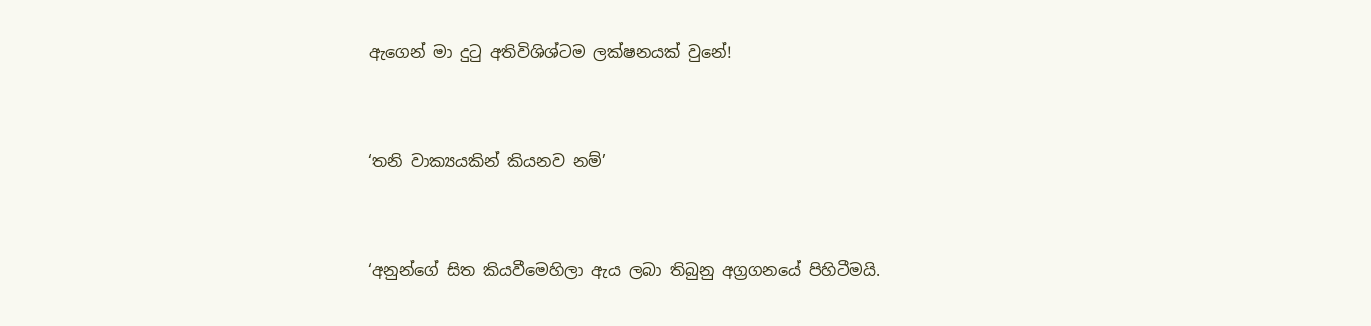ඇගෙන් මා දුටු අතිවිශිශ්ටම ලක්ෂනයක් වුනේ!


‘තනි වාක්‍යයකින් කියනව නම්’


‘අනුන්ගේ සිත කියවීමෙහිලා ඇය ලබා තිබුනු අග්‍රගනයේ පිහිටීමයි.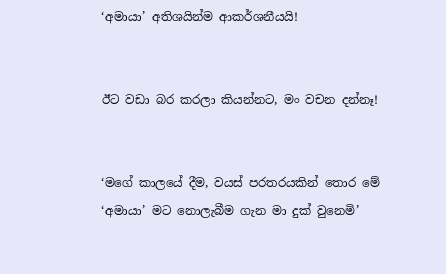‘අමායා’ අතිශයින්ම ආකර්ශනීයයි!


ඊට වඩා බර කරලා කියන්නට, මං වචන දන්නෑ!


‘මගේ කාලයේ දීම, වයස් පරතරයකින් තොර මේ ‘අමායා’ මට නොලැබීම ගැන මා දුක් වුනෙමි’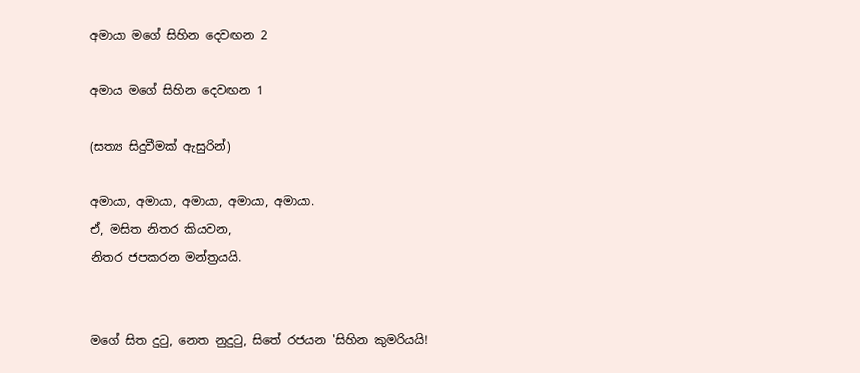අමායා මගේ සිහින දෙවඟන 2

අමාය මගේ සිහින දෙවඟන 1

(සත්‍ය සිදුවීමක් ඇසුරින්)

අමායා, අමායා, අමායා, අමායා, අමායා.
ඒ, මසිත නිතර කියවන,
නිතර ජපකරන මන්ත්‍රයයි.


මගේ සිත දුටු, නෙත නුදුටු, සිතේ රජයන 'සිහින කුමරියයි!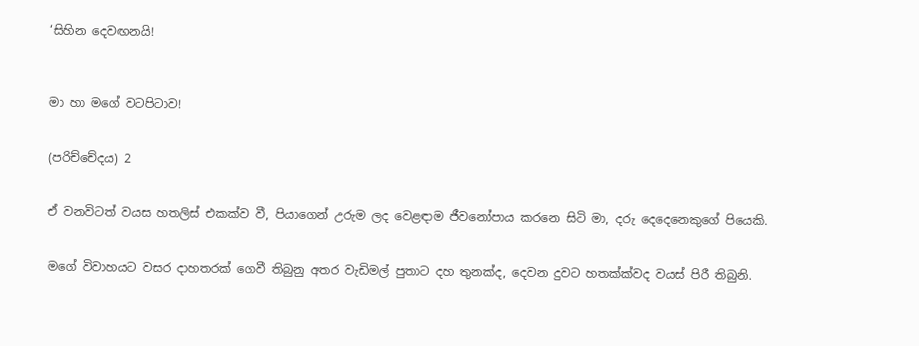‘සිහින දෙවඟනයි!



මා හා මගේ වටපිටාව!


(පරිච්චේදය) 2


ඒ වනවිටත් වයස හතලිස් එකක්ව වී, පියාගෙන් උරුම ලද වෙළඳාම ජීවනෝපාය කරනෙ සිටි මා, දරු දෙදෙනෙකුගේ පියෙකි.


මගේ විවාහයට වසර දාහතරක් ගෙවී තිබුනු අතර වැඩිමල් පුතාට දහ තුනක්ද, දෙවන දුවට හතක්ක්වද වයස් පිරී තිබුනි.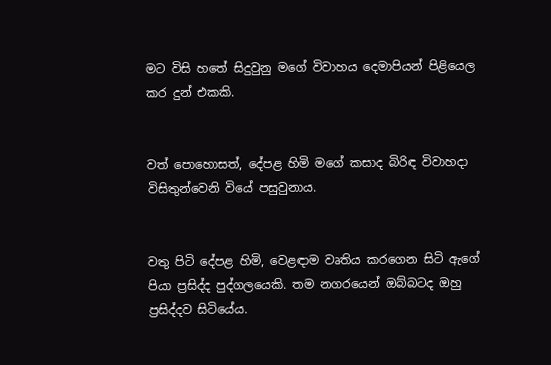මට විසි හතේ සිදුවුනු මගේ විවාහය දෙමාපියන් පිළියෙල කර දුන් එකකි.


වත් පොහොසත්, දේපළ හිමි මගේ කසාද බිරිඳ විවාහදා විසිතුන්වෙනි වියේ පසුවුනාය.


වතු පිටි දේපළ හිමි, වෙළඳාම වෘතිය කරගෙන සිටි ඇගේ පියා ප්‍රසිද්ද පුද්ගලයෙකි. තම නගරයෙන් ඔබ්බටද ඔහු ප්‍රසිද්දව සිටියේය.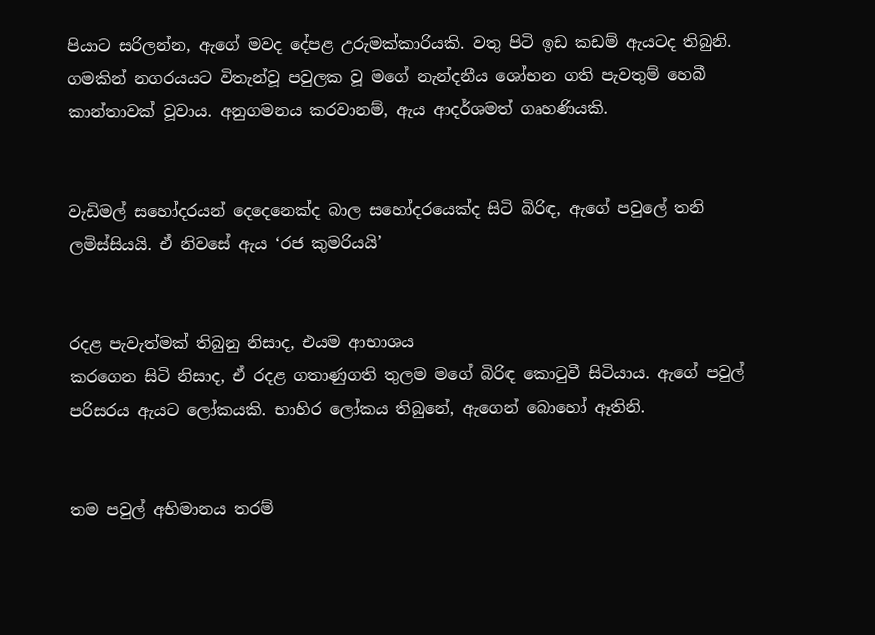පියාට සරිලන්න, ඇගේ මවද දේපළ උරුමක්කාරියකි. වතු පිටි ඉඩ කඩම් ඇයටද තිබුනි. ගමකින් නගරයයට විතැන්වූ පවුලක වූ මගේ නැන්දනීය ශෝභන ගති පැවතුම් හෙබී කාන්තාවක් වූවාය. අනුගමනය කරවානම්, ඇය ආදර්ශමත් ගෘහණියකි.


වැඩිමල් සහෝදරයන් දෙදෙනෙක්ද බාල සහෝදරයෙක්ද සිටි බිරිඳ, ඇගේ පවුලේ තනි ලමිස්සියයි. ඒ නිවසේ ඇය ‘රජ කුමරියයි’


රදළ පැවැත්මක් තිබුනු නිසාද, එයම ආභාශය
කරගෙන සිටි නිසාද, ඒ රදළ ගතාණුගති තුලම මගේ බිරිඳ කොටුවී සිටියාය. ඇගේ පවුල් පරිසරය ඇයට ලෝකයකි. භාහිර ලෝකය තිබුනේ, ඇගෙන් බොහෝ ඈතිනි.


තම පවුල් අභිමානය තරම්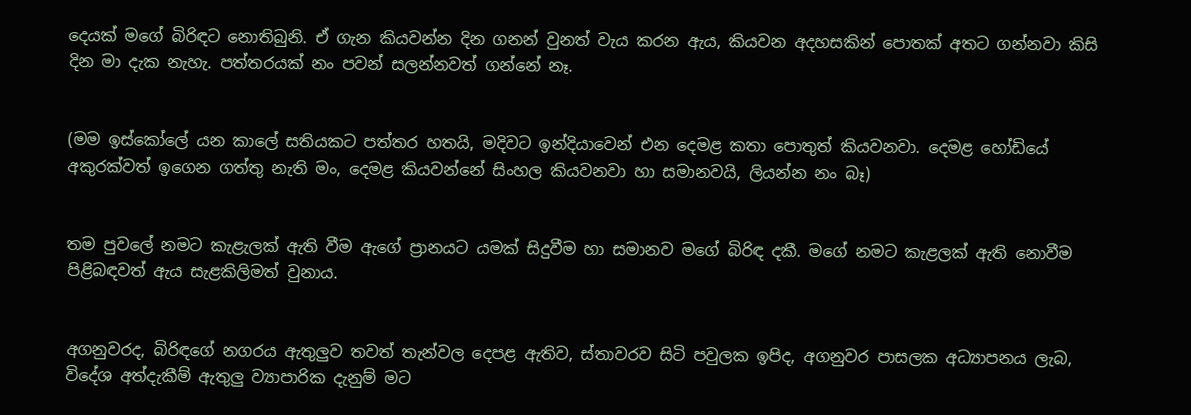දෙයක් මගේ බිරිඳට නොතිබුනි. ඒ ගැන කියවන්න දින ගනන් වුනත් වැය කරන ඇය, කියවන අදහසකින් පොතක් අතට ගන්නවා කිසි දින මා දැක නැහැ. පත්තරයක් නං පවන් සලන්නවත් ගන්නේ නෑ.


(මම ඉස්කෝලේ යන කාලේ සතියකට පත්තර හතයි, මදිවට ඉන්දියාවෙන් එන දෙමළ කතා පොතුත් කියවනවා. දෙමළ හෝඩියේ අකුරක්වත් ඉගෙන ගත්තු නැති මං, දෙමළ කියවන්නේ සිංහල කියවනවා හා සමානවයි, ලියන්න නං බෑ)


තම පුවලේ නමට කැළැලක් ඇති වීම ඇගේ ප්‍රානයට යමක් සිදුවීම හා සමානව මගේ බිරිඳ දකී. මගේ නමට කැළලක් ඇති නොවීම පිළිබඳවත් ඇය සැළකිලිමත් වුනාය.


අගනුවරද, බිරිඳගේ නගරය ඇතුලුව තවත් තැන්වල දෙපළ ඇතිව, ස්තාවරව සිටි පවුලක ඉපිද, අගනුවර පාසලක අධ්‍යාපනය ලැබ, විදේශ අත්දැකීම් ඇතුලු ව්‍යාපාරික දැනුම් මට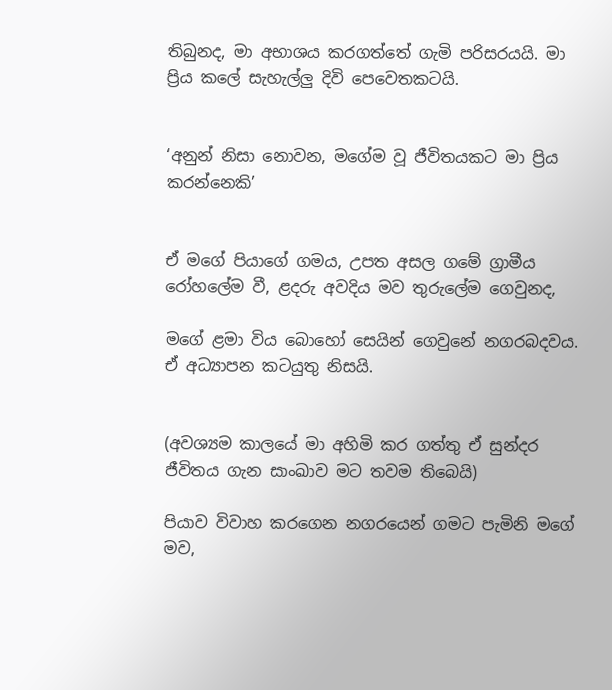තිබුනද, මා අභාශය කරගත්තේ ගැමි පරිසරයයි. මා ප්‍රිය කලේ සැහැල්ලු දිවි පෙවෙතකටයි.


‘අනුන් නිසා නොවන, මගේම වූ ජීවිතයකට මා ප්‍රිය කරන්නෙකි’


ඒ මගේ පියාගේ ගමය, උපත අසල ගමේ ග්‍රාමීය රෝහලේම වී, ළදරු අවදිය මව තුරුලේම ගෙවුනද,

මගේ ළමා විය බොහෝ සෙයින් ගෙවුනේ නගරබදවය. ඒ අධ්‍යාපන කටයුතු නිසයි.


(අවශ්‍යම කාලයේ මා අහිමි කර ගත්තු ඒ සුන්දර ජීවිතය ගැන සාංඛාව මට තවම තිබෙයි)

පියාව විවාහ කරගෙන නගරයෙන් ගමට පැමිනි මගේ මව,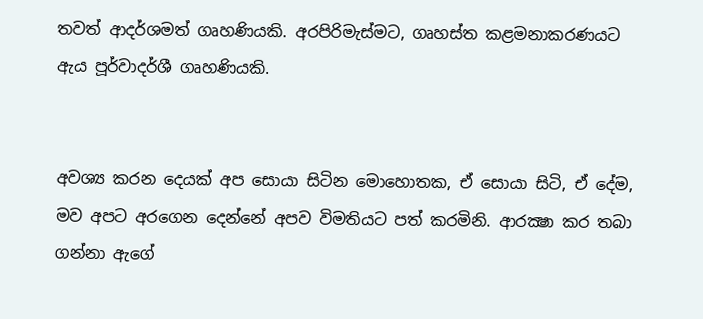තවත් ආදර්ශමත් ගෘහණියකි. අරපිරිමැස්මට, ගෘහස්ත කළමනාකරණයට ඇය පූර්වාදර්ශී ගෘහණියකි.


අවශ්‍ය කරන දෙයක් අප සොයා සිටින මොහොතක, ඒ සොයා සිටි, ඒ දේම, මව අපට අරගෙන දෙන්නේ අපව විමතියට පත් කරමිනි. ආරක්‍ෂා කර තබා ගන්නා ඇගේ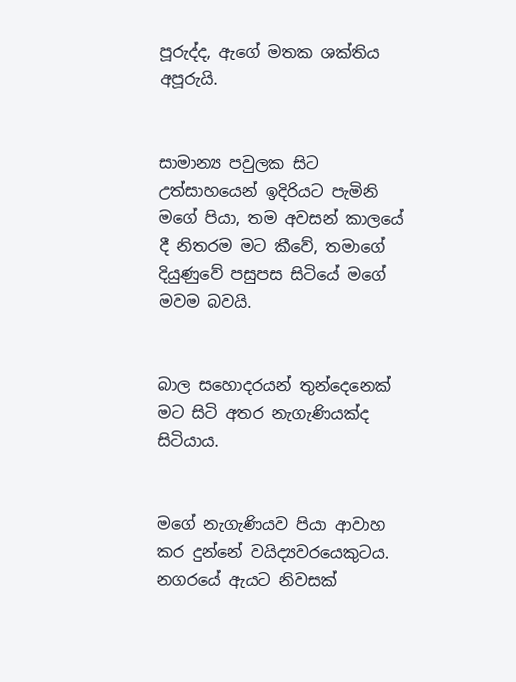පූරුද්ද, ඇගේ මතක ශක්තිය අපූරුයි.


සාමාන්‍ය පවුලක සිට උත්සාහයෙන් ඉදිරියට පැමිනි මගේ පියා, තම අවසන් කාලයේ දී නිතරම මට කීවේ, තමාගේ දියුණුවේ පසුපස සිටියේ මගේ මවම බවයි.


බාල සහොදරයන් තුන්දෙනෙක් මට සිටි අතර නැගැණියක්ද සිටියාය.


මගේ නැගැණියව පියා ආවාහ කර දුන්නේ වයිද්‍යවරයෙකුටය. නගරයේ ඇයට නිවසක්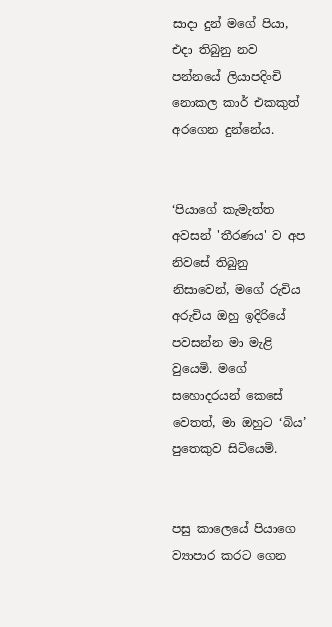සාදා දුන් මගේ පියා, එදා තිබුනු නව පන්නයේ ලියාපදිංචි නොකල කාර් එකකුත් අරගෙන දුන්නේය.


‘පියාගේ කැමැත්ත අවසන් 'තීරණය' ව අප නිවසේ තිබුනු නිසාවෙන්, මගේ රුචිය අරුචිය ඔහු ඉදිරියේ පවසන්න මා මැළි වුයෙමි. මගේ සහොදරයන් කෙසේ වෙතත්, මා ඔහුට ‘බිය’ පුතෙකුව සිටියෙමි.


පසු කාලෙයේ පියාගෙ ව්‍යාපාර කරට ගෙන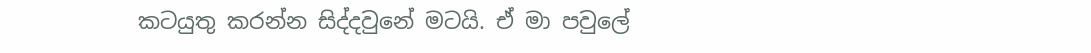කටයුතු කරන්න සිද්දවුනේ මටයි. ඒ මා පවුලේ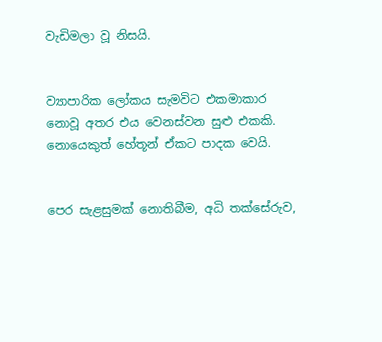වැඩිමලා වූ නිසයි.


ව්‍යාපාරික ලෝකය සැමවිට එකමාකාර නොවූ අතර එය වෙනස්වන සුළු එකකි. නොයෙකුත් හේතූන් ඒකට පාදක වෙයි.


පෙර සැළසුමක් නොතිබීම, අධි තක්සේරුව,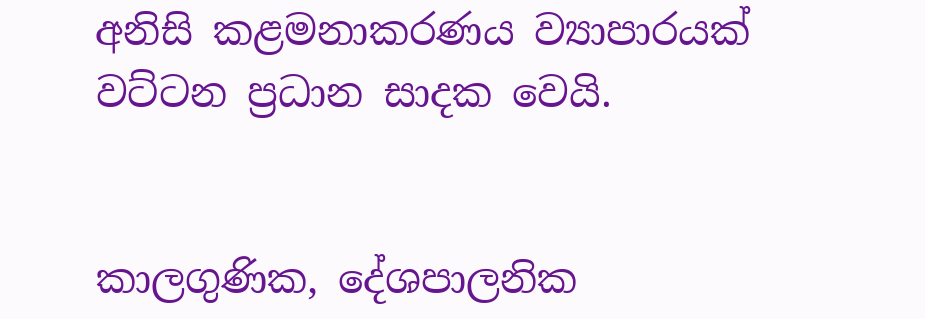අනිසි කළමනාකරණය ව්‍යාපාරයක් වට්ටන ප්‍රධාන සාදක වෙයි.


කාලගුණික, දේශපාලනික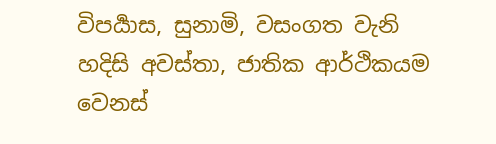විපර්‍යාස, සුනාමි, වසංගත වැනි හදිසි අවස්තා, ජාතික ආර්ථිකයම වෙනස්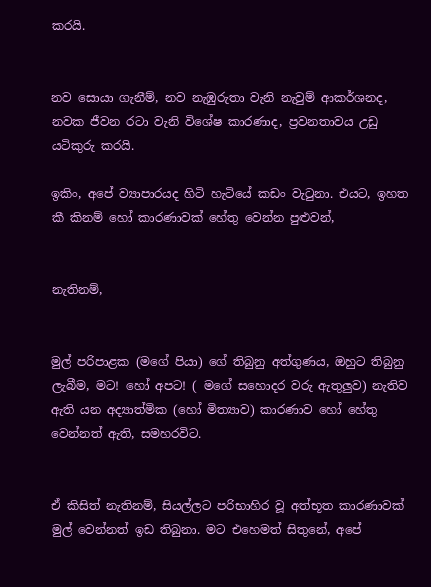කරයි.


නව සොයා ගැනීම්, නව නැඹුරුතා වැනි නැවුම් ආකර්ශනද, නවක ජීවන රටා වැනි විශේෂ කාරණාද, ප්‍රවනතාවය උඩු යටිකුරු කරයි.

ඉකිං, අපේ ව්‍යාපාරයද හිටි හැටියේ කඩං වැටුනා. එයට, ඉහත කී කිනම් හෝ කාරණාවක් හේතු වෙන්න පුළුවන්,


නැතිනම්,


මුල් පරිපාළක (මගේ පියා) ගේ තිබුනු අත්ගුණය, ඔහුට තිබුනු ලැබීම, මට! හෝ අපට! ( මගේ සහොදර වරු ඇතුලුව) නැතිව ඇති යන අද්‍යාත්මික (හෝ මිත්‍යාව) කාරණාව හෝ හේතු වෙන්නත් ඇති, සමහරවිට.


ඒ කිසිත් නැතිනම්, සියල්ලට පරිභාහිර වූ අත්භූත කාරණාවක් මුල් වෙන්නත් ඉඩ තිබුනා. මට එහෙමත් සිතුනේ, අපේ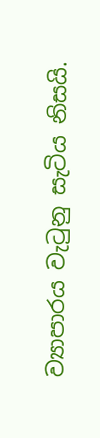ව්‍යාපාරය වැටුනු සැටිය නිසයි.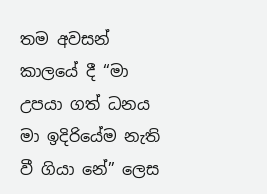තම අවසන් කාලයේ දී “මා උපයා ගත් ධනය මා ඉදිරියේම නැති වී ගියා නේ” ලෙස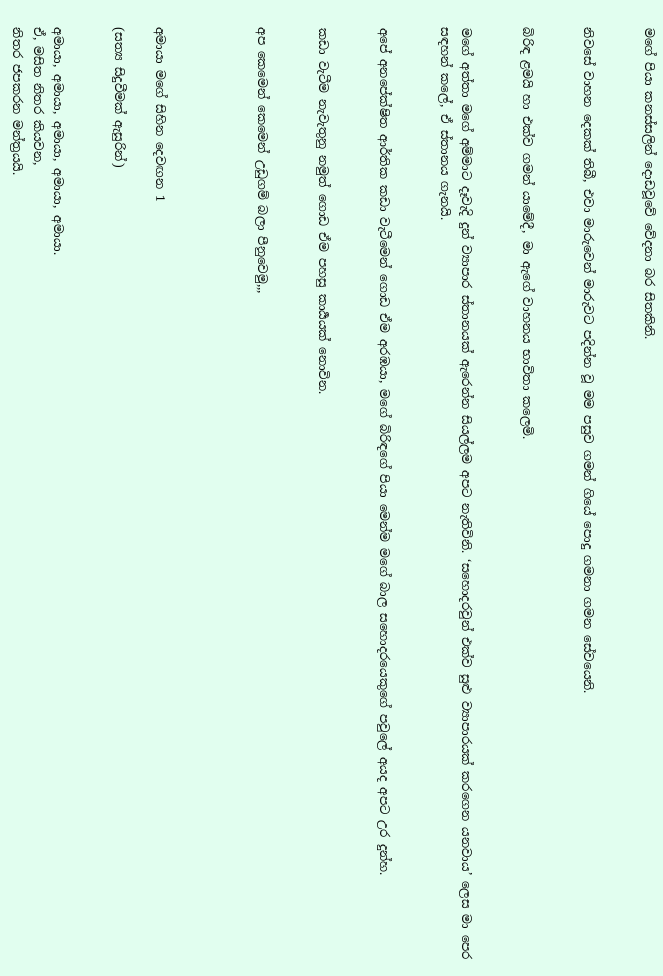මගේ පියා කනස්සලින් දොඩවූවේ වේදනා බර සිතකිනි.


නිවසේ වාහන දෙකක් තිබී, එවා මාරුවෙන් මාරුවට පදින්න වූ මම පසුව ගමන් ගියේ පොදු ගමනා ගමන සේවයෙනි.


බිරිඳ ළමයි හා එක්ව ගමන් යාමේදී, මා ඇගේ වාහනය භාවිතා කලෙමි.


මගේ අත්තා මගේ අම්මාට දෑවැදි දුන් ව්‍යාපාර ස්තානයක් ඇරෙන්න සියල්ලම අපට නැතිවිනි. ‘සහොදරවුන් එක්ව සුළු ව්‍යාපාරයක් කරගෙන යනවාය’ ලෙස මා පෙර සඳහන් කලේ, ඒ ස්තානය ගැනයි.


අපේ අනපේක්ෂිත ආර්තික කඩා වැටීමෙන් ගොඩ ඒම අරඹයා, මගේ බිරිඳගේ පියා මෙන්ම මගේ බාල සහොදරයෙකුගේ පවුලේ අයද අපට උර දුන්හ.


කඩා වැටීම නැවැතුනු නමුත් ගොඩ ඒම පහසු කාර්‍යයක් නොවින.


අප කෙමෙන් කෙමෙන් උඩුගම් බලා පීනුවෙමු,,,




අමායා මගේ සිහින දෙවඟන 1

(සත්‍ය සිදුවීමක් ඇසුරින්)


අමායා, අමායා, අමායා, අමායා, අමායා.
ඒ, මසිත නිතර කියවන,
නිතර ජපකරන මන්ත්‍රයයි.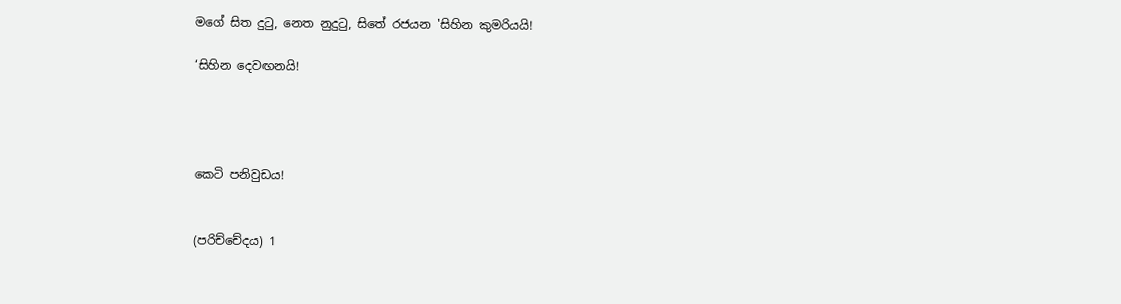මගේ සිත දුටු, නෙත නුදුටු, සිතේ රජයන 'සිහින කුමරියයි!

‘සිහින දෙවඟනයි!




කෙටි පනිවුඩය!


(පරිච්චේදය) 1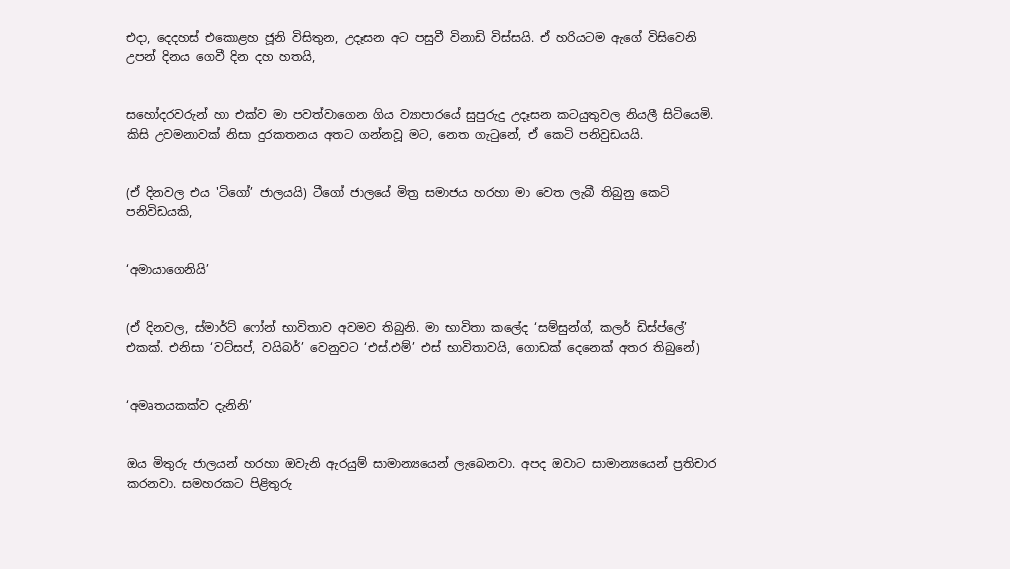එදා, දෙදහස් එකොළහ ජූනි විසිතුන, උදෑසන අට පසුවී විනාඩි විස්සයි. ඒ හරියටම ඇගේ විසිවෙනි උපන් දිනය ගෙවී දින දහ හතයි,


සහෝදරවරුන් හා එක්ව මා පවත්වාගෙන ගිය ව්‍යාපාරයේ සුපුරුදු උදෑසන කටයුතුවල නියලී සිටියෙමි. කිසි උවමනාවක් නිසා දුරකතනය අතට ගන්නවූ මට, නෙත ගැටුනේ, ඒ කෙටි පනිවුඩයයි.


(ඒ දිනවල එය 'ටිගෝ’ ජාලයයි) ටීගෝ ජාලයේ මිත්‍ර සමාජය හරහා මා වෙත ලැබී තිබුනු කෙටි පනිවිඩයකි,


‘අමායාගෙනියි’


(ඒ දිනවල, ස්මාර්ට් ෆෝන් භාවිතාව අවමව තිබුනි. මා භාවිතා කලේද ‘සම්සුන්ග්, කලර් ඩිස්ප්ලේ’ එකක්. එනිසා ‘වට්සප්, වයිබර්’ වෙනුවට ‘එස්.එම්’ එස් භාවිතාවයි, ගොඩක් දෙනෙක් අතර තිබුනේ)


‘අමෘතයකක්ව දැනිනි’


ඔය මිතුරු ජාලයන් හරහා ඔවැනි ඇරයුම් සාමාන්‍යයෙන් ලැබෙනවා. අපද ඔවාට සාමාන්‍යයෙන් ප්‍රතිචාර කරනවා. සමහරකට පිළිතුරු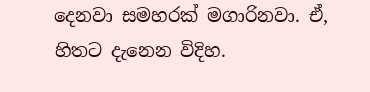දෙනවා සමහරක් මගාරිනවා. ඒ, හිතට දැනෙන විදිහ.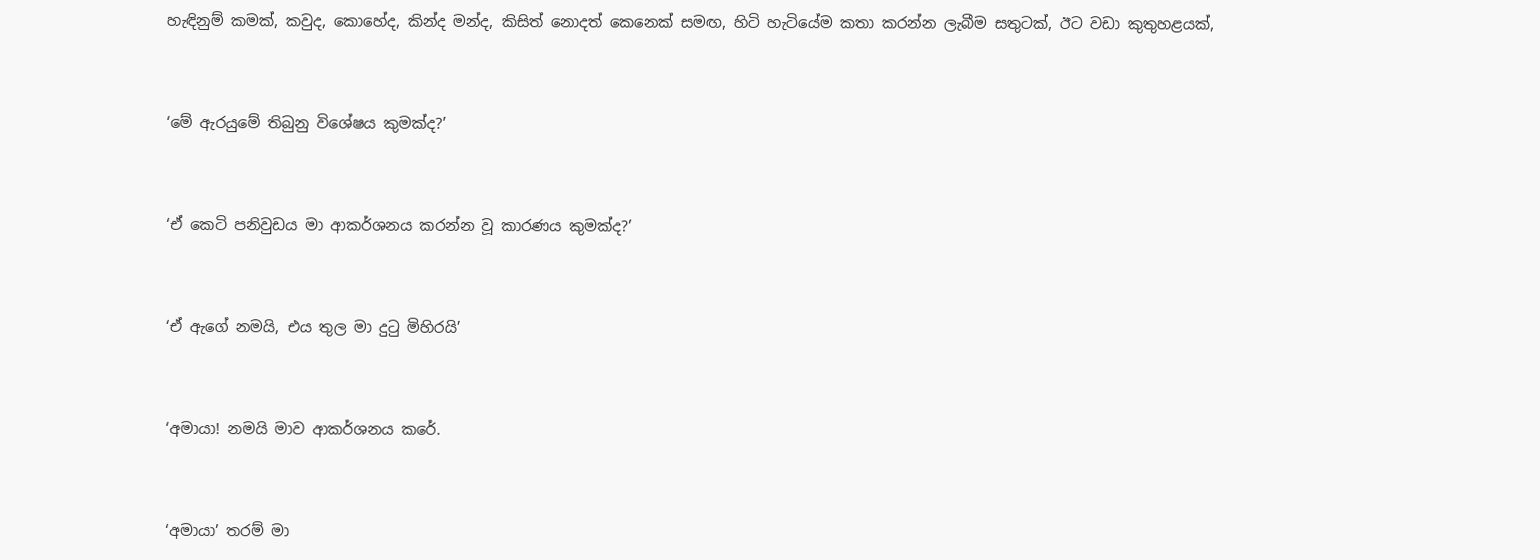හැඳිනුම් කමක්, කවුද, කොහේද, කින්ද මන්ද, කිසිත් නොදත් කෙනෙක් සමඟ, හිටි හැටියේම කතා කරන්න ලැබීම සතුටක්, ඊට වඩා කුතුහළයක්,


‘මේ ඇරයුමේ තිබුනු විශේෂය කුමක්ද?’


‘ඒ කෙටි පනිවුඩය මා ආකර්ශනය කරන්න වූ කාරණය කුමක්ද?’


‘ඒ ඇගේ නමයි, එය තුල මා දුටු මිහිරයි’


‘අමායා! නමයි මාව ආකර්ශනය කරේ.


‘අමායා’ තරම් මා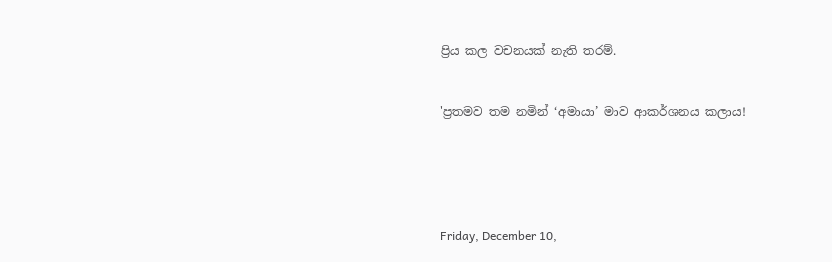ප්‍රිය කල වචනයක් නැති තරම්.


'ප්‍රතමව තම නමින් ‘අමායා’ මාව ආකර්ශනය කලාය!





Friday, December 10,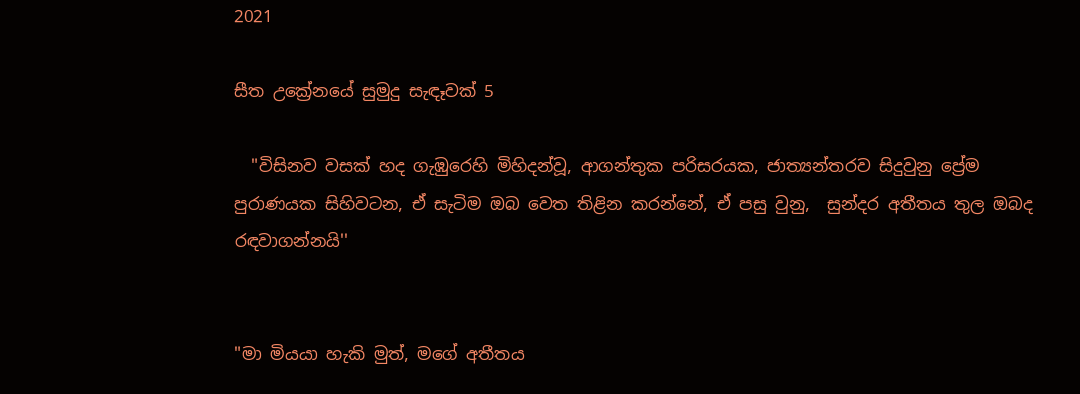2021

සීත උක්‍රේනයේ සුමුදු සැඳෑවක් 5

  "විසිනව වසක් හද ගැඹුරෙහි මිහිදන්වූ, ආගන්තුක පරිසරයක, ජාත්‍යන්තරව සිදුවුනු ප්‍රේම පුරාණයක සිහිවටන, ඒ සැටිම ඔබ වෙත තිළින කරන්නේ, ඒ පසු වුනු,  සුන්දර අතීතය තුල ඔබද රඳවාගන්නයි''


"මා මියයා හැකි මුත්, මගේ අතීතය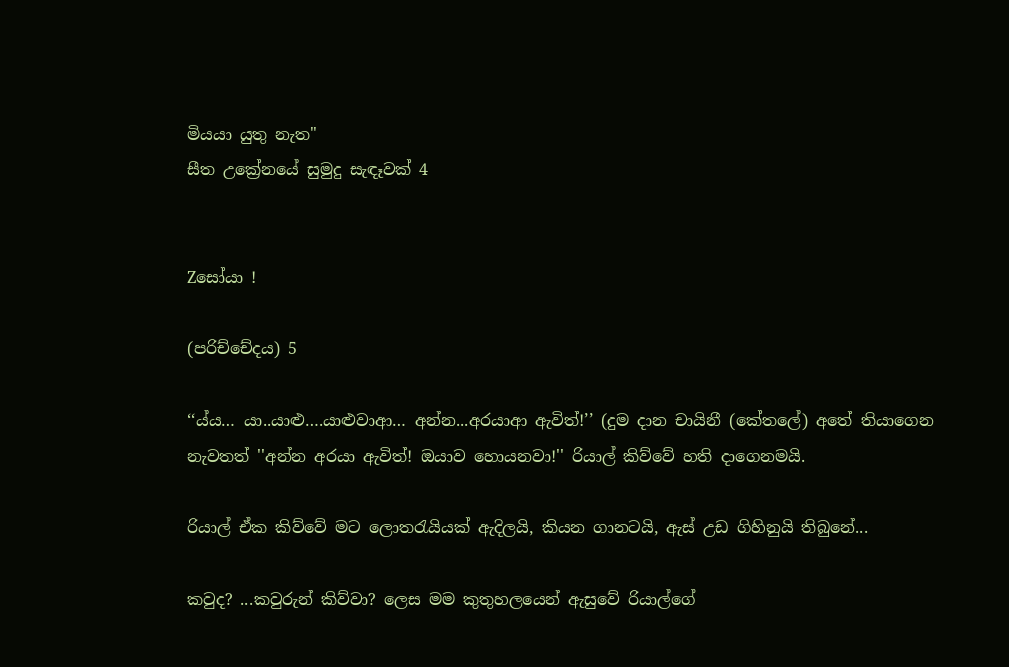මියයා යුතු නැත"
සීත උක්‍රේනයේ සුමුදු සැඳෑවක් 4


Zසෝයා !

(පරිච්චේදය) 5

‘‘ය්ය… යා..යාළු….යාළුවාආ… අන්න...අරයාආ ඇවිත්!’’ (දුම දාන චායිනී (කේතලේ) අතේ තියාගෙන නැවතත් ''අන්න අරයා ඇවිත්! ඔයාව හොයනවා!'' රියාල් කිව්වේ හති දාගෙනමයි.

රියාල් ඒක කිව්වේ මට ලොතරැයියක් ඇදිලයි, කියන ගානටයි, ඇස් උඩ ගිහිනුයි තිබුනේ...

කවුද? ...කවුරුන් කිව්වා? ලෙස මම කුතුහලයෙන් ඇසුවේ රියාල්ගේ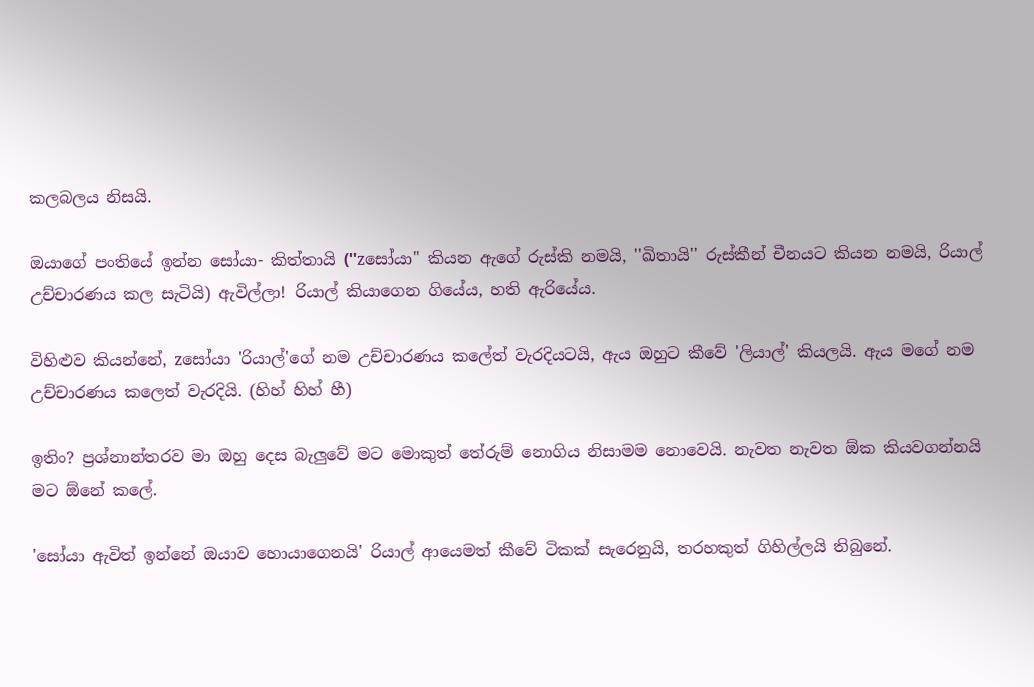කලබලය නිසයි.

ඔයාගේ පංතියේ ඉන්න සෝයා- කිත්තායි (''zසෝයා" කියන ඇගේ රුස්කි නමයි, ''ඛිතායි'' රුස්කීන් චීනයට කියන නමයි, රියාල් උච්චාරණය කල සැටියි) ඇවිල්ලා! රියාල් කියාගෙන ගියේය, හති ඇරියේය.

විහිළුව කියන්නේ, zසෝයා 'රියාල්'ගේ නම උච්චාරණය කලේත් වැරදියටයි, ඇය ඔහුට කීවේ 'ලියාල්' කියලයි. ඇය මගේ නම උච්චාරණය කලෙත් වැරදියි. (හිහ් හිහ් හී)

ඉතිං? ප්‍රශ්නාන්තරව මා ඔහු දෙස බැලුවේ මට මොකුත් තේරුම් නොගිය නිසාමම නොවෙයි. නැවත නැවත ඕක කියවගන්නයි මට ඕනේ කලේ.

'සෝයා ඇවිත් ඉන්නේ ඔයාව හොයාගෙනයි' රියාල් ආයෙමත් කීවේ ටිකක් සැරෙනුයි, තරහකුත් ගිහිල්ලයි තිබුනේ.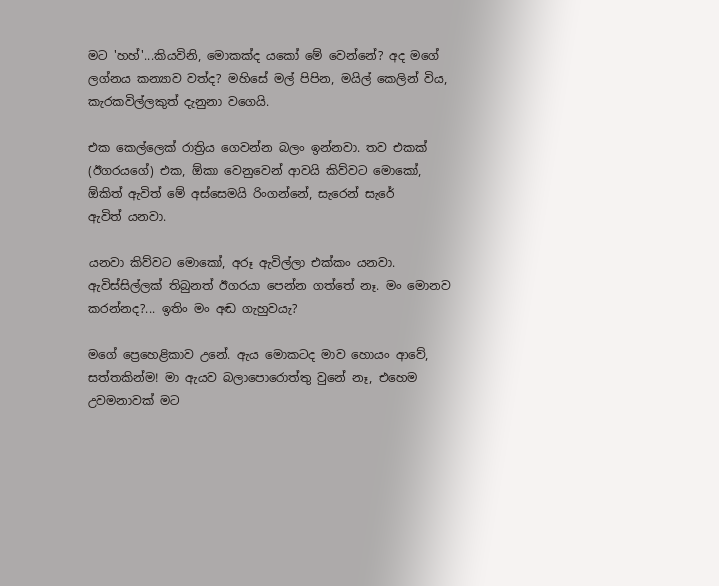මට 'හහ්'...කියවිනි, මොකක්ද යකෝ මේ වෙන්නේ? අද මගේ ලග්නය කන්‍යාව වත්ද? මහිසේ මල් පිපින, මයිල් කෙලින් විය, කැරකවිල්ලකුත් දැනුනා වගෙයි.

එක කෙල්ලෙක් රාත්‍රිය ගෙවන්න බලං ඉන්නවා. තව එකක් (ඊගරයගේ) එක, ඕකා වෙනුවෙන් ආවයි කිව්වට මොකෝ, ඕකිත් ඇවිත් මේ අස්සෙමයි රිංගන්නේ, සැරෙන් සැරේ
ඇවිත් යනවා.

යනවා කිව්වට මොකෝ, අරූ ඇවිල්ලා එක්කං යනවා. ඇවිස්සිල්ලක් තිබුනත් ඊගරයා පෙන්න ගත්තේ නෑ. මං මොනව කරන්නද?... ඉතිං මං අඬ ගැහුවයැ?

මගේ ප්‍රෙහෙළිකාව උනේ. ඇය මොකටද මාව හොයං ආවේ, සත්තකින්ම! මා ඇයව බලාපොරොත්තු වුනේ නෑ, එහෙම උවමනාවක් මට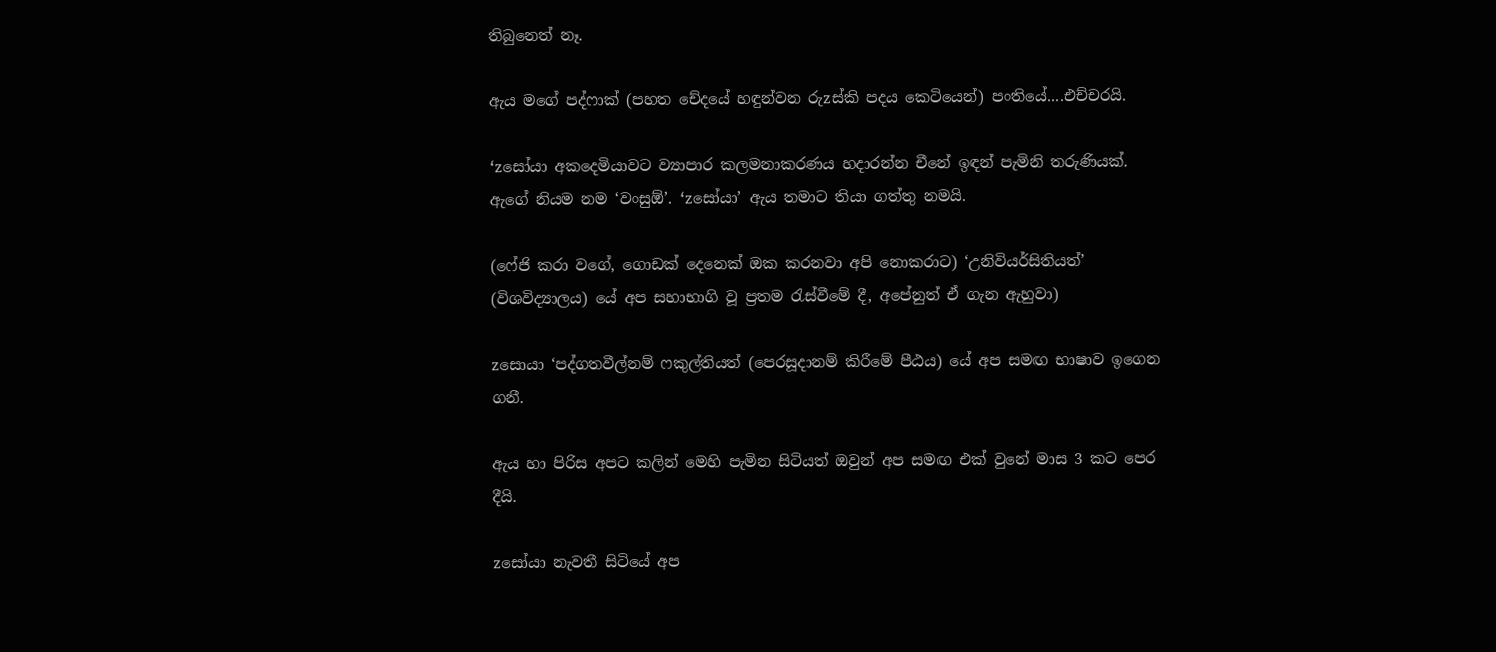තිබුනෙත් නෑ.

ඇය මගේ පද්ෆාක් (පහත චේදයේ හඳුන්වන රුzස්කි පදය කෙටියෙන්) පංතියේ....එච්චරයි.

‘zසෝයා අකදෙමියාවට ව්‍යාපාර කලමනාකරණය හදාරන්න චීනේ ඉඳන් පැමිනි තරුණියක්. ඇගේ නියම නම ‘වංසුඕ’. ‘zසෝයා’ ඇය තමාට තියා ගත්තු නමයි.

(ෆේජි කරා වගේ, ගොඩක් දෙනෙක් ඔක කරනවා අපි නොකරාට) ‘උනිවියර්සිතියත්’ (විශවිද්‍යාලය) යේ අප සහාභාගි වූ ප්‍රතම රැස්වීමේ දී, අපේනුත් ඒ ගැන ඇහුවා)

zසොයා ‘පද්ගතවීල්නම් ෆකුල්තියත් (පෙරසූදානම් කිරීමේ පීඨය) යේ අප සමඟ භාෂාව ඉගෙන ගනී.

ඇය හා පිරිස අපට කලින් මෙහි පැමින සිටියත් ඔවුන් අප සමඟ එක් වුනේ මාස 3 කට පෙර දීයි.

zසෝයා නැවතී සිටියේ අප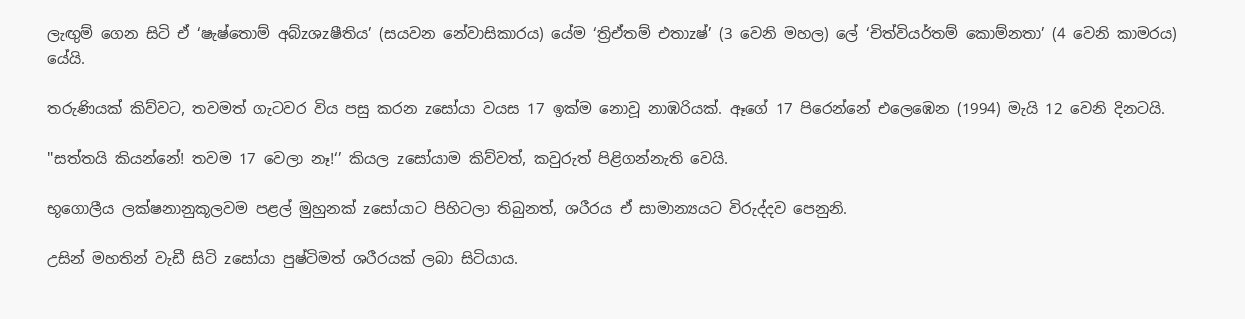ලැඟුම් ගෙන සිටි ඒ ‘ෂැෂ්තොම් අබ්zශzෂීතිය’ (සයවන නේවාසිකාරය) යේම ‘ත්‍රිඒතම් එතාzෂ්’ (3 වෙනි මහල) ලේ ‘චිත්වියර්තම් කොම්නතා’ (4 වෙනි කාමරය) යේයි.

තරුණියක් කිව්වට, තවමත් ගැටවර විය පසු කරන zසෝයා වයස 17 ඉක්ම නොවූ නාඹරියක්. ඈගේ 17 පිරෙන්නේ එලෙඹෙන (1994) මැයි 12 වෙනි දිනටයි.

''සත්තයි කියන්නේ! තවම 17 වෙලා නෑ!‘’ කියල zසෝයාම කිව්වත්, කවුරුත් පිළිගන්නැති වෙයි.

භූගොලීය ලක්ෂනානුකූලවම පළල් මුහුනක් zසෝයාට පිහිටලා තිබුනත්, ශරීරය ඒ සාමාන්‍යයට විරුද්දව පෙනුනි.

උසින් මහතින් වැඩී සිටි zසෝයා පුෂ්ටිමත් ශරීරයක් ලබා සිටියාය.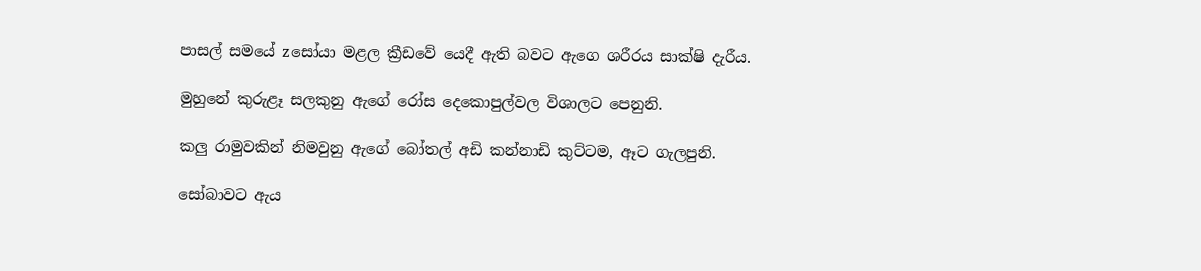පාසල් සමයේ zසෝයා මළල ක්‍රීඩවේ යෙදී ඇති බවට ඇගෙ ශරීරය සාක්ෂි දැරීය.

මුහුනේ කුරුළෑ සලකුනු ඇගේ රෝස දෙකොපුල්වල විශාලට පෙනුනි.

කලු රාමුවකින් නිමවුනු ඇගේ බෝතල් අඩි කන්නාඩි කුට්ටම, ඈට ගැලපුනි.

සෝබාවට ඇය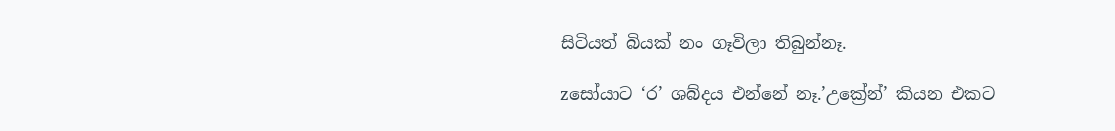සිටියත් බියක් නං ගෑවිලා තිබුන්නෑ.

zසෝයාට ‘ර’ ශබ්දය එන්නේ නෑ.’උක්‍රේන්’ කියන එකට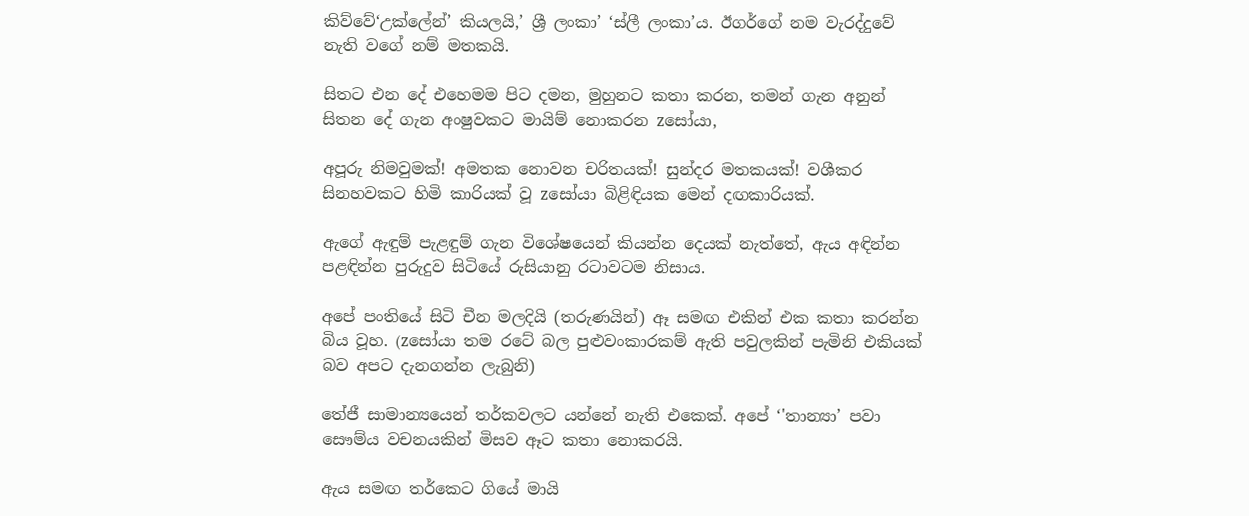කිව්වේ‘උක්ලේන්’ කියලයි,’ ශ්‍රී ලංකා’ ‘ස්ලී ලංකා’ය. ඊගර්ගේ නම වැරද්දුවේ නැති වගේ නම් මතකයි.

සිතට එන දේ එහෙමම පිට දමන, මුහුනට කතා කරන, තමන් ගැන අනුන් සිතන දේ ගැන අංෂුවකට මායිම් නොකරන zසෝයා,

අපූරු නිමවුමක්! අමතක නොවන චරිතයක්! සුන්දර මතකයක්! වශීකර සිනහවකට හිමි කාරියක් වූ zසෝයා බිළිඳියක මෙන් දඟකාරියක්.

ඇගේ ඇඳුම් පැළඳුම් ගැන විශේෂයෙන් කියන්න දෙයක් නැත්තේ, ඇය අඳින්න පළඳින්න පුරුදුව සිටියේ රුසියානු රටාවටම නිසාය.

අපේ පංතියේ සිටි චීන මලදියි (තරුණයින්) ඈ සමඟ එකින් එක කතා කරන්න බිය වූහ. (zසෝයා තම රටේ බල පුළුවංකාරකම් ඇති පවුලකින් පැමිනි එකියක් බව අපට දැනගන්න ලැබුනි)

තේජී සාමාන්‍යයෙන් තර්කවලට යන්නේ නැති එකෙක්. අපේ ‘'තාන්‍යා’ පවා සෞම්ය වචනයකින් මිසව ඈට කතා නොකරයි.

ඇය සමඟ තර්කෙට ගියේ මායි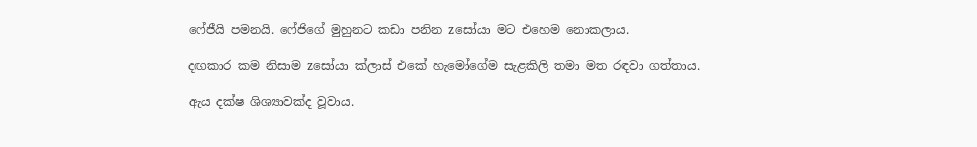ෆේජීයි පමනයි. ෆේජිගේ මුහුනට කඩා පනින zසෝයා මට එහෙම නොකලාය.

දඟකාර කම නිසාම zසෝයා ක්ලාස් එකේ හැමෝගේම සැළකිලි තමා මත රඳවා ගත්තාය.

ඇය දක්ෂ ශිශ්‍යාවක්ද වූවාය.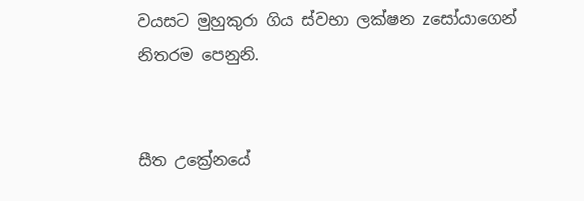වයසට මුහුකුරා ගිය ස්වභා ලක්ෂන zසෝයාගෙන් නිතරම පෙනුනි.


සීත උක්‍රේනයේ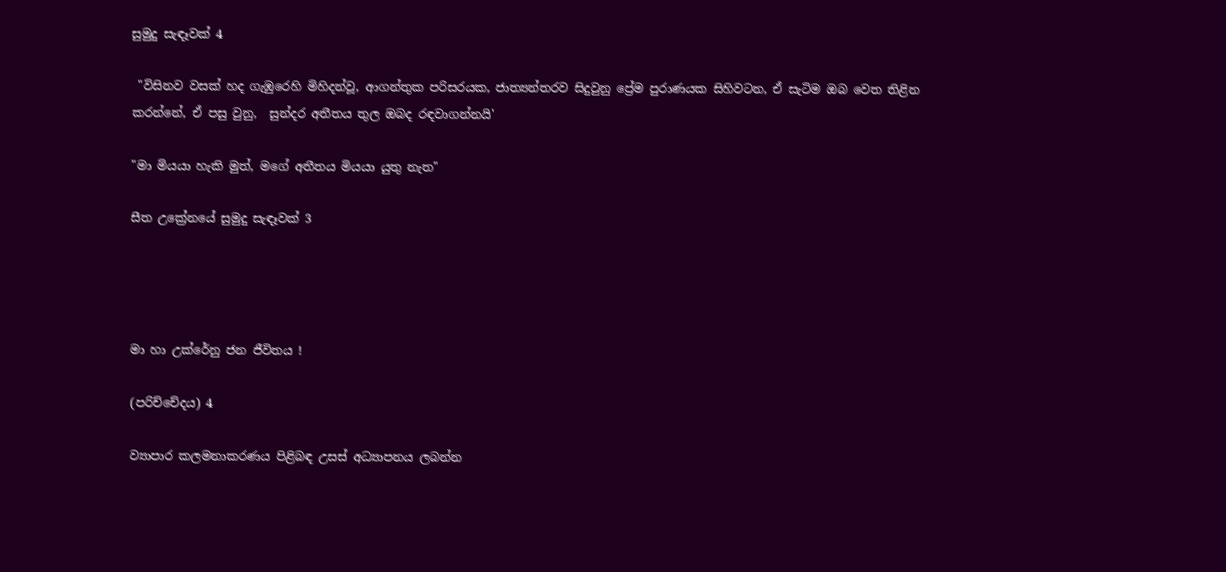සුමුදු සැඳෑවක් 4

 "විසිනව වසක් හද ගැඹුරෙහි මිහිදන්වූ, ආගන්තුක පරිසරයක, ජාත්‍යන්තරව සිදුවුනු ප්‍රේම පුරාණයක සිහිවටන, ඒ සැටිම ඔබ වෙත තිළින කරන්නේ, ඒ පසු වුනු,  සුන්දර අතීතය තුල ඔබද රඳවාගන්නයි'

"මා මියයා හැකි මුත්, මගේ අතීතය මියයා යුතු නැත"

සීත උක්‍රේනයේ සුමුදු සැඳෑවක් 3




මා හා උක්රේනු ජන ජීවිතය !

(පරිච්චේදය) 4

ව්‍යාපාර කලමනාකරණය පිළිබඳ උසස් අධ්‍යාපනය ලබන්න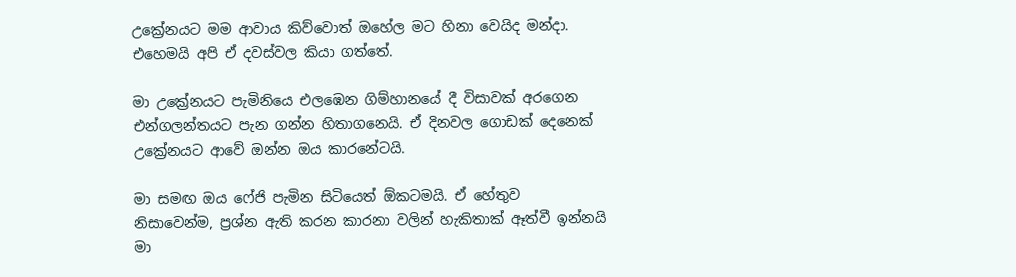උක්‍රේනයට මම ආවාය කිව්වොත් ඔහේල මට හිනා වෙයිද මන්දා. එහෙමයි අපි ඒ දවස්වල කියා ගත්තේ.

මා උක්‍රේනයට පැමිනියෙ එලඹෙන ගිම්හානයේ දී විසාවක් අරගෙන එන්ගලන්තයට පැන ගන්න හිතාගනෙයි. ඒ දිනවල ගොඩක් දෙනෙක් උක්‍රේනයට ආවේ ඔන්න ඔය කාරනේටයි.

මා සමඟ ඔය ෆේජි පැමින සිටියෙත් ඕකටමයි. ඒ හේතුව නිසාවෙන්ම, ප්‍රශ්න ඇති කරන කාරනා වලින් හැකිතාක් ඈත්වී ඉන්නයි මා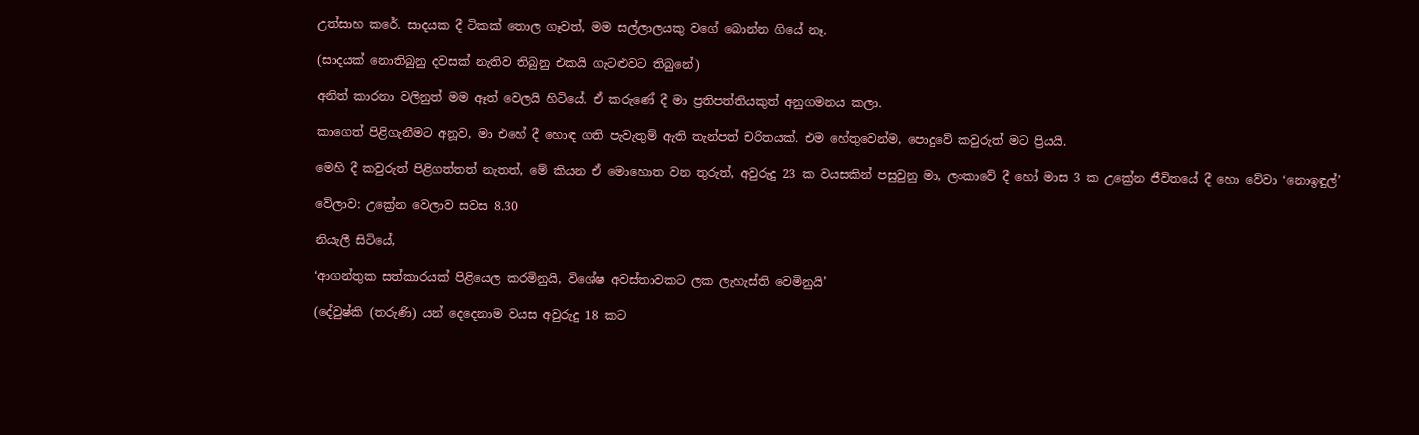උත්සාහ කරේ. සාදයක දී ටිකක් තොල ගෑවත්, මම සල්ලාලයකු වගේ බොන්න ගියේ නෑ.

(සාදයක් නොතිබුනු දවසක් නැතිව තිබුනු එකයි ගැටළුවට තිබුනේ)

අනිත් කාරනා වලිනුත් මම ඈත් වෙලයි හිටියේ. ඒ කරුණේ දී මා ප්‍රතිපත්තියකුත් අනුගමනය කලා.

කාගෙත් පිළිගැනීමට අනූව, මා එහේ දී හොඳ ගති පැවැතුම් ඇති තැන්පත් චරිතයක්. එම හේතුවෙන්ම, පොදුවේ කවුරුත් මට ප්‍රියයි.

මෙහි දී කවුරුත් පිළිගත්තත් නැතත්, මේ කියන ඒ මොහොත වන තුරුත්, අවුරුදු 23 ක වයසකින් පසුවුනු මා, ලංකාවේ දී හෝ මාස 3 ක උක්‍රේන ජීවිතයේ දී හො වේවා ‘නොඉඳුල්’

වේලාව: උක්‍රේන වෙලාව සවස 8.30

නියැලී සිටියේ,

‘ආගන්තුක සත්කාරයක් පිළියෙල කරමිනුයි, විශේෂ අවස්තාවකට ලක ලැහැස්ති වෙමිනුයි’

(දේවුෂ්කි (තරුණි) යන් දෙදෙනාම වයස අවුරුදු 18 කට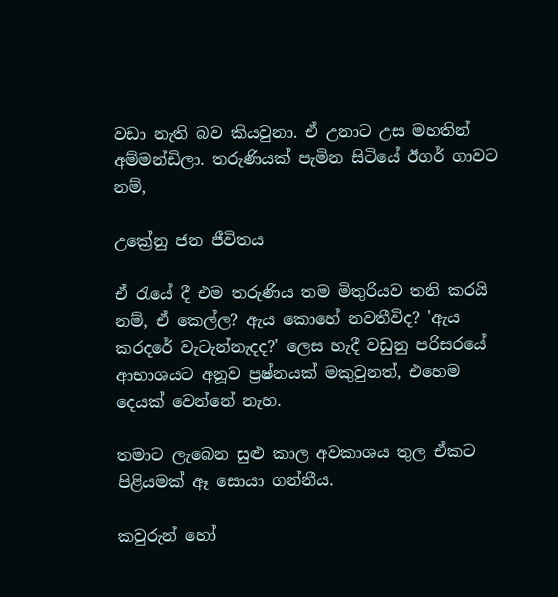වඩා නැති බව කියවුනා. ඒ උනාට උස මහතින් අම්මන්ඩිලා. තරුණියක් පැමින සිටියේ ඊගර් ගාවට නම්,

උක්‍රේනු ජන ජීවිතය

ඒ රැයේ දී එම තරුණිය තම මිතුරියව තනි කරයි නම්, ඒ කෙල්ල? ඇය කොහේ නවතීවිද? 'ඇය කරදරේ වැටැන්නැදද?' ලෙස හැදී වඩුනු පරිසරයේ ආභාශයට අනූව ප්‍රෂ්නයක් මකුවුනත්, එහෙම දෙයක් වෙන්නේ නැහ.

තමාට ලැබෙන සුළු කාල අවකාශය තුල ඒකට පිළියමක් ඈ සොයා ගන්නීය.

කවුරුන් හෝ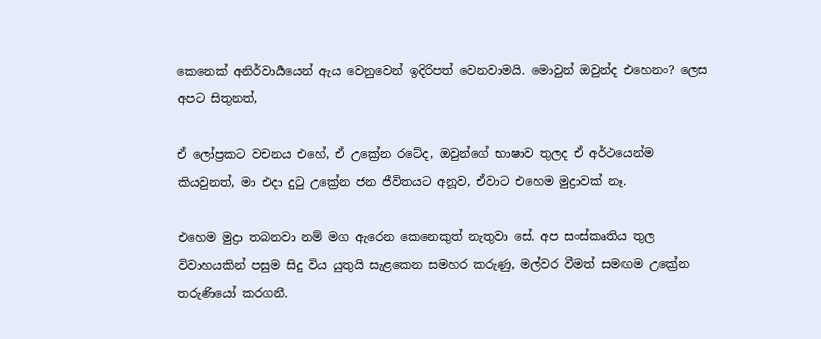කෙනෙක් අනිර්වාර්‍යයෙන් ඇය වෙනුවෙන් ඉදිරිපත් වෙනවාමයි. මොවුන් ඔවුන්ද එහෙනං? ලෙස අපට සිතුනත්,

ඒ ලෝප්‍රකට වචනය එහේ, ඒ උක්‍රේන රටේද, ඔවුන්ගේ භාෂාව තුලද ඒ අර්ථයෙන්ම කියවුනත්, මා එදා දුටු උක්‍රේන ජන ජීවිතයට අනූව, ඒවාට එහෙම මුද්‍රාවක් නෑ.

එහෙම මුද්‍රා තබනවා නම් මග ඇරෙන කෙනෙකුත් නැතුවා සේ. අප සංස්කෘතිය තුල විවාහයකින් පසුම සිදු විය යුතුයි සැළකෙන සමහර කරුණු, මල්වර වීමත් සමඟම උක්‍රේන තරුණියෝ කරගනී.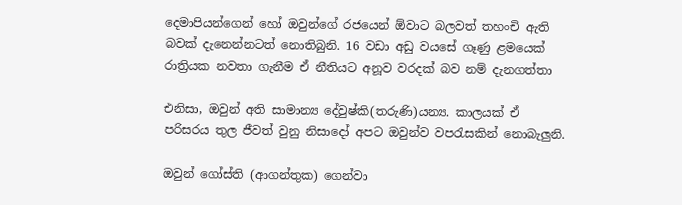දෙමාපියන්ගෙන් හෝ ඔවුන්ගේ රජයෙන් ඕවාට බලවත් තහංචි ඇති බවක් දැනෙන්නටත් නොතිබුනි. 16 වඩා අඩු වයසේ ගෑණු ළමයෙක් රාත්‍රියක නවතා ගැනීම ඒ නීතියට අනූව වරදක් බව නම් දැනගත්තා

එනිසා, ඔවුන් අති සාමාන්‍ය දේවුෂ්කි(තරුණි)යන්‍ය. කාලයක් ඒ පරිසරය තුල ජීවත් වුනු නිසාදෝ අපට ඔවුන්ව වපරැසකින් නොබැලුනි.

ඔවුන් ගෝස්ති (ආගන්තුක) ගෙන්වා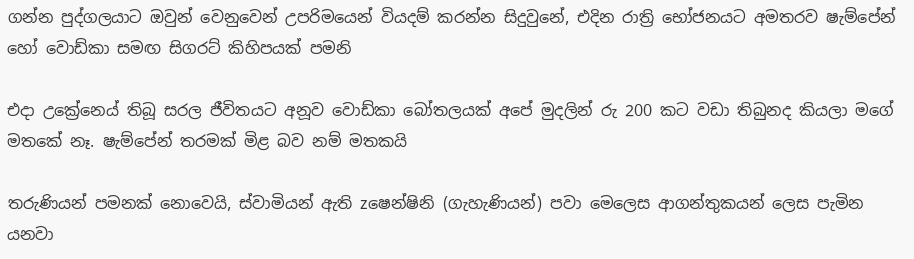ගන්න පුද්ගලයාට ඔවුන් වෙනුවෙන් උපරිමයෙන් වියදම් කරන්න සිදුවුනේ, එදින රාත්‍රි භෝජනයට අමතරව ෂැම්පේන් හෝ වොඩ්කා සමඟ සිගරට් කිහිපයක් පමනි

එදා උක්‍රේනෙය් තිබූ සරල ජීවිතයට අනූව වොඩ්කා බෝතලයක් අපේ මුදලින් රු 200 කට වඩා තිබුනද කියලා මගේ මතකේ නෑ. ෂැම්පේන් තරමක් මිළ බව නම් මතකයි

තරුණියන් පමනක් නොවෙයි, ස්වාමියන් ඇති zෂෙන්‍ෂිනි (ගැහැණියන්) පවා මෙලෙස ආගන්තුකයන් ලෙස පැමින යනවා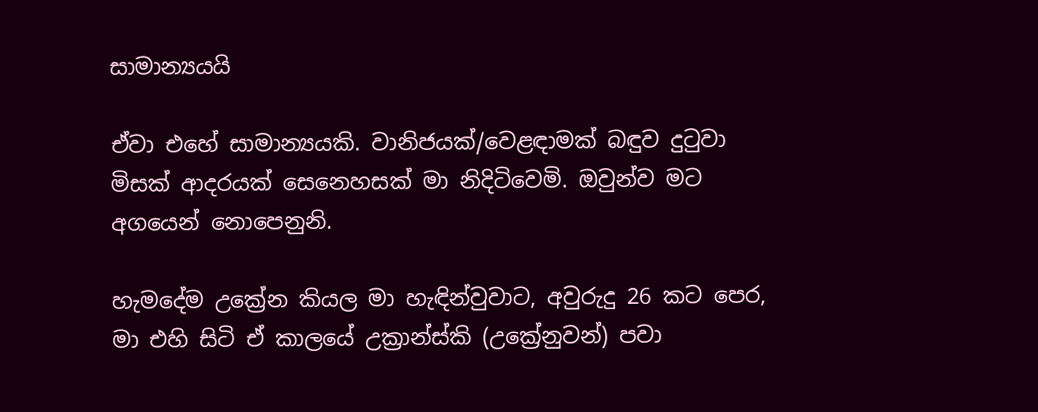සාමාන්‍යයයි

ඒවා එහේ සාමාන්‍යයකි. වානිජයක්/වෙළඳාමක් බඳුව දුටුවා මිසක් ආදරයක් සෙනෙහසක් මා නිදිටිවෙමි. ඔවුන්ව මට අගයෙන් නොපෙනුනි.

හැමදේම උක්‍රේන කියල මා හැඳින්වුවාට, අවුරුදු 26 කට පෙර, මා එහි සිටි ඒ කාලයේ උක්‍රාන්ස්කි (උක්‍රේනුවන්) පවා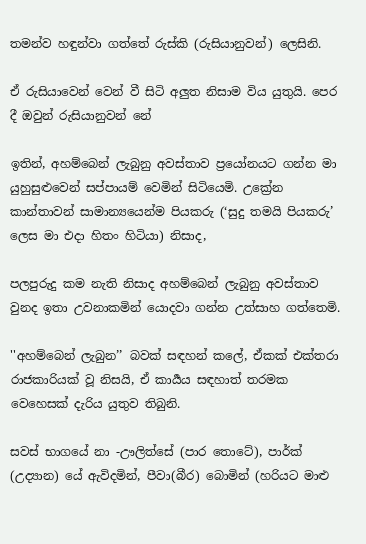තමන්ව හඳුන්වා ගත්තේ රුස්කි (රුසියානුවන්) ලෙසිනි.

ඒ රුසියාවෙන් වෙන් වී සිටි අලුත නිසාම විය යුතුයි. පෙර දී ඔවුන් රුසියානුවන් නේ

ඉතින්, අහම්බෙන් ලැබුනු අවස්තාව ප්‍රයෝනයට ගන්න මා යුහුසුළුවෙන් සප්පායම් වෙමින් සිටියෙමි. උක්‍රේන කාන්තාවන් සාමාන්‍යයෙන්ම පියකරු (‘සුදු තමයි පියකරු’ ලෙස මා එදා හිතං හිටියා) නිසාද,

පලපුරුදු කම නැති නිසාද අහම්බෙන් ලැබුනු අවස්තාව වුනද ඉතා උවනාකමින් යොදවා ගන්න උත්සාහ ගත්තෙමි.

''අහම්බෙන් ලැබුන’’ බවක් සඳහන් කලේ, ඒකක් එක්තරා රාජකාරියක් වූ නිසයි, ඒ කාර්‍යය සඳහාත් තරමක වෙහෙසක් දැරිය යුතුව තිබුනි.

සවස් භාගයේ නා -ඌලිත්සේ (පාර තොටේ), පාර්ක් (උද්‍යාන) යේ ඇවිදමින්, පීවා(බීර) බොමින් (හරියට මාළු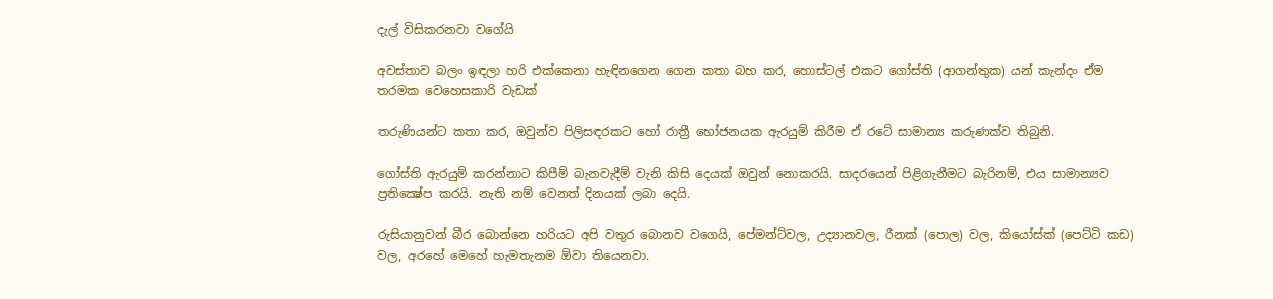දැල් විසිකරනවා වගේයි

අවස්තාව බලං ඉඳලා හරි එක්කෙනා හැඳිනගෙන ගෙන කතා බහ කර, හොස්ටල් එකට ගෝස්ති (ආගන්තුක) යන් කැන්දං ඒම තරමක වෙහෙසකාරි වැඩක්

තරුණියන්ට කතා කර, ඔවුන්ව පිලිසඳරකට හෝ රාත්‍රී භෝජනයක ඇරයුම් කිරීම ඒ රටේ සාමාන්‍ය කරුණක්ව තිබුනි.

ගෝස්ති ඇරයුම් කරන්නාට කිපීම් බැනවැදීම් වැනි කිසි දෙයක් ඔවුන් නොකරයි. සාදරයෙන් පිළිගැනීමට බැරිනම්, එය සාමාන්‍යව ප්‍රතික්‍ෂේප කරයි. නැති නම් වෙනත් දිනයක් ලබා දෙයි.

රුසියානුවන් බීර බොන්නෙ හරියට අපි වතුර බොනව වගෙයි, පේමන්ට්වල, උද්‍යානවල, රීනක් (පොල) වල, කියෝස්ක් (පෙට්ටි කඩ) වල, අරහේ මෙහේ හැමතැනම ඕවා තියෙනවා.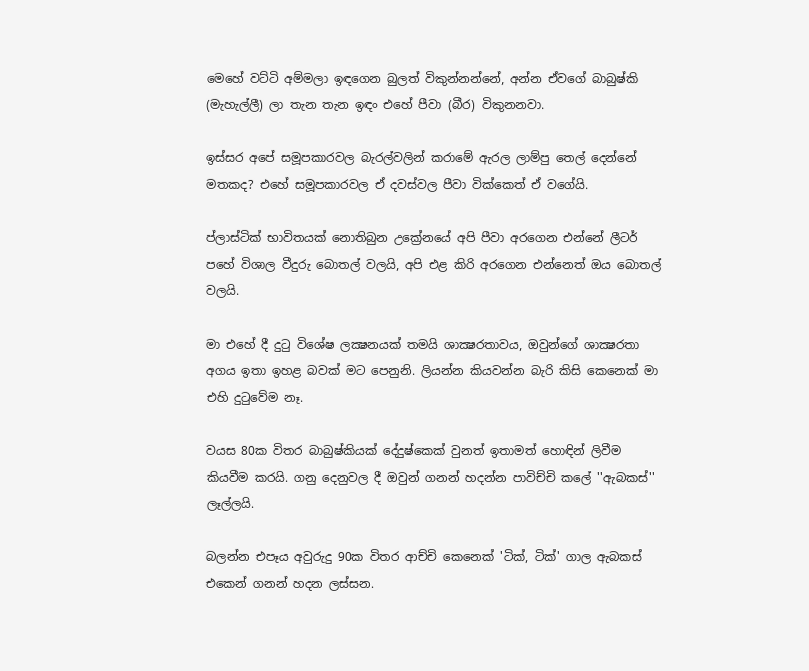මෙහේ වට්ටි අම්මලා ඉඳගෙන බුලත් විකුන්නන්නේ, අන්න ඒවගේ බාබුෂ්කි (මැහැල්ලී) ලා තැන තැන ඉඳං එහේ පීවා (බීර) විකුනනවා.

ඉස්සර අපේ සමූපකාරවල බැරල්වලින් කරාමේ ඇරල ලාම්පු තෙල් දෙන්නේ මතකද? එහේ සමූපකාරවල ඒ දවස්වල පීවා වික්කෙත් ඒ වගේයි.

ප්ලාස්ටික් භාවිතයක් නොතිබුන උක්‍රේනයේ අපි පීවා අරගෙන එන්නේ ලීටර් පහේ විශාල වීදුරු බොතල් වලයි, අපි එළ කිරි අරගෙන එන්නෙත් ඔය බොතල් වලයි.

මා එහේ දී දුටු විශේෂ ලක්‍ෂනයක් තමයි ශාක්‍ෂරතාවය, ඔවුන්ගේ ශාක්‍ෂරතා අගය ඉතා ඉහළ බවක් මට පෙනුනි. ලියන්න කියවන්න බැරි කිසි කෙනෙක් මා එහි දුටුවේම නෑ.

වයස 80ක විතර බාබුෂ්කියක් දේදුෂ්කෙක් වුනත් ඉතාමත් හොඳින් ලිවීම කියවීම කරයි. ගනු දෙනුවල දී ඔවුන් ගනන් හදන්න පාවිච්චි කලේ ''ඇබකස්'' ලෑල්ලයි.

බලන්න එපෑය අවුරුදු 90ක විතර ආච්චි කෙනෙක් 'ටික්, ටික්' ගාල ඇබකස් එකෙන් ගනන් හදන ලස්සන.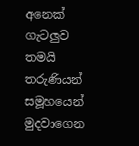අනෙක් ගැටලුව තමයි තරුණියන් සමූහයෙන් මුදවාගෙන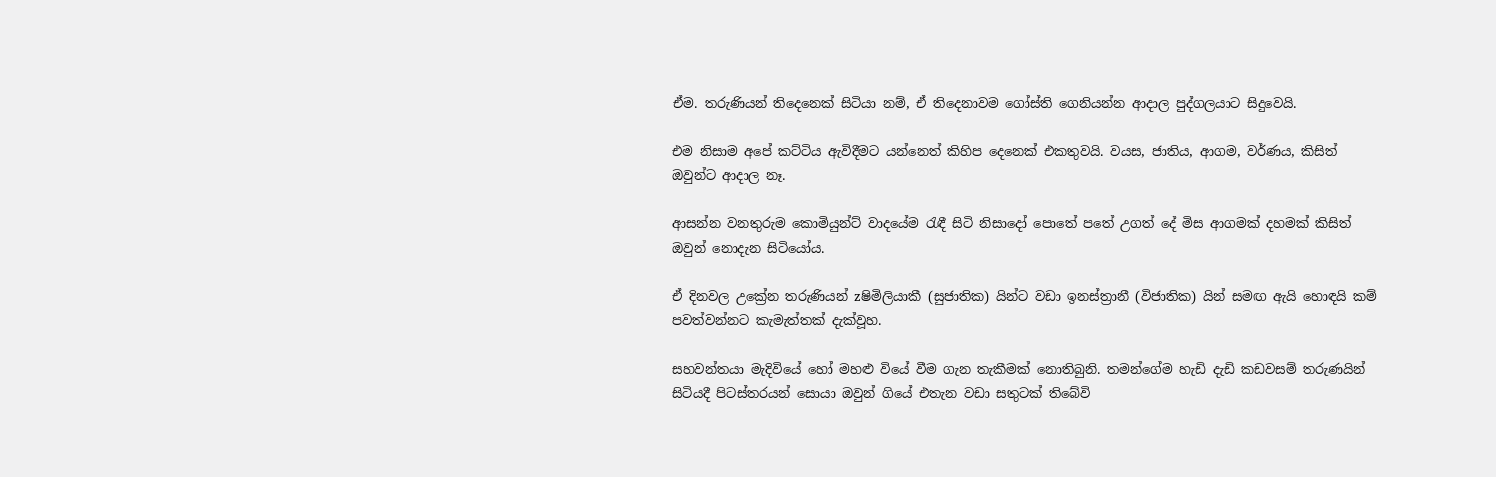ඒම. තරුණියන් තිදෙනෙක් සිටියා නම්, ඒ තිදෙනාවම ගෝස්ති ගෙනියන්න ආදාල පුද්ගලයාට සිදුවෙයි.

එම නිසාම අපේ කට්ටිය ඇවිදීමට යන්නෙත් කිහිප දෙනෙක් එකතුවයි. වයස, ජාතිය, ආගම, වර්ණය, කිසිත් ඔවුන්ට ආදාල නෑ.

ආසන්න වනතුරුම කොමියුන්ට් වාදයේම රැඳී සිටි නිසාදෝ පොතේ පතේ උගත් දේ මිස ආගමක් දහමක් කිසිත් ඔවුන් නොදැන සිටියෝය.

ඒ දිනවල උක්‍රේන තරුණියන් zෂිමිලියාකී (සුජාතික) යින්ට වඩා ඉනස්ත්‍රානී (විජාතික) යින් සමඟ ඇයි හොඳයි කම් පවත්වන්නට කැමැත්තක් දැක්වූහ.

සහවන්තයා මැදිවියේ හෝ මහළු වියේ වීම ගැන තැකීමක් නොතිබුනි. තමන්ගේම හැඩි දැඩි කඩවසම් තරුණයින් සිටියදී පිටස්තරයන් සොයා ඔවුන් ගියේ එතැන වඩා සතුටක් තිබේවි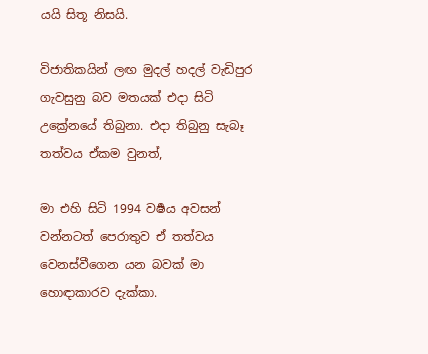යයි සිතූ නිසයි.

විජාතිකයින් ලඟ මුදල් හදල් වැඩිපුර ගැවසුනු බව මතයක් එදා සිටි උක්‍රේනයේ තිබුනා. එදා තිබුනු සැබෑ තත්වය ඒකම වුනත්,

මා එහි සිටි 1994 වර්‍ෂය අවසන් වන්නටත් පෙරාතුව ඒ තත්වය වෙනස්වීගෙන යන බවක් මා හොඳාකාරව දැක්කා.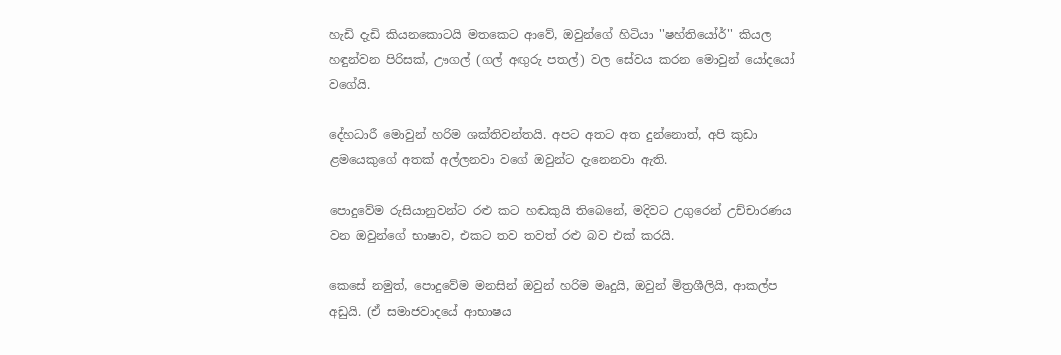හැඩි දැඩි කියනකොටයි මතකෙට ආවේ, ඔවුන්ගේ හිටියා ''ෂහ්තියෝර්'' කියල හඳුන්වන පිරිසක්, ඌගල් (ගල් අඟුරු පතල්) වල සේවය කරන මොවුන් යෝදයෝ වගේයි.

දේහධාරී මොවුන් හරිම ශක්තිවන්තයි. අපට අතට අත දුන්නොත්, අපි කුඩා ළමයෙකුගේ අතක් අල්ලනවා වගේ ඔවුන්ට දැනෙනවා ඇති.

පොදුවේම රුසියානුවන්ට රළු කට හඬකුයි තිබෙනේ, මදිවට උගුරෙන් උච්චාරණය වන ඔවුන්ගේ භාෂාව, එකට තව තවත් රළු බව එක් කරයි.

කෙසේ නමුත්, පොදුවේම මනසින් ඔවුන් හරිම මෘදුයි, ඔවුන් මිත්‍රශීලියි, ආකල්ප අඩුයි. (ඒ සමාජවාදයේ ආභාෂය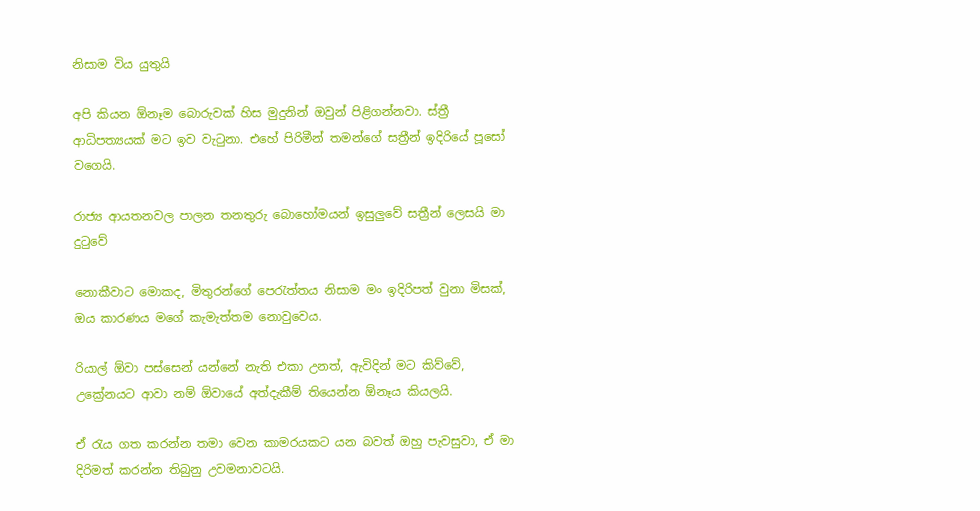නිසාම විය යුතුයි

අපි කියන ඕනෑම බොරුවක් හිස මුදුනින් ඔවුන් පිළිගන්නවා. ස්ත්‍රී ආධිපත්‍යයක් මට ඉව වැටුනා. එහේ පිරිමීන් තමන්ගේ සත්‍රීන් ඉදිරියේ පූසෝ වගෙයි.

රාජ්‍ය ආයතනවල පාලන තනතුරු බොහෝමයන් ඉසුලුවේ සත්‍රීන් ලෙසයි මා දුටුවේ

නොකීවාට මොකද, මිතුරන්ගේ පෙරැත්තය නිසාම මං ඉදිරිපත් වුනා මිසක්, ඔය කාරණය මගේ කැමැත්තම නොවුවෙය.

රියාල් ඕවා පස්සෙන් යන්නේ නැති එකා උනත්, ඇවිදින් මට කිව්වේ, උක්‍රේනයට ආවා නම් ඕවායේ අත්දැකීම් තියෙන්න ඕනෑය කියලයි.

ඒ රැය ගත කරන්න තමා වෙන කාමරයකට යන බවත් ඔහු පැවසුවා, ඒ මා දිරිමත් කරන්න තිබුනු උවමනාවටයි.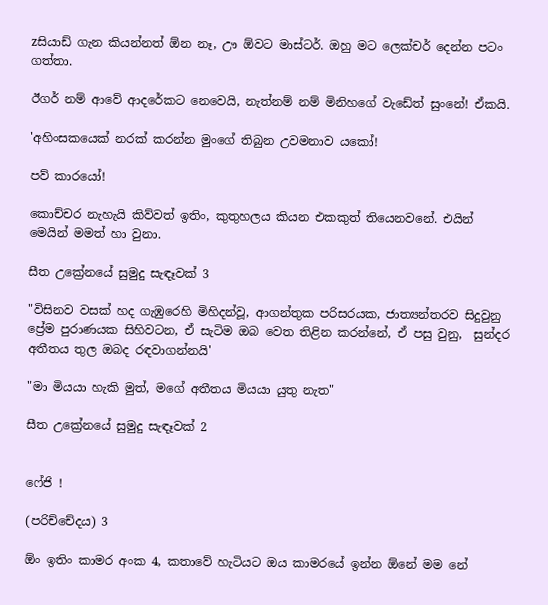zසියාඩ් ගැන කියන්නත් ඕන නෑ, ඌ ඕවට මාස්ටර්. ඔහු මට ලෙක්චර් දෙන්න පටං ගත්තා.

ඊගර් නම් ආවේ ආදරේකට නෙවෙයි, නැත්නම් නම් මිනිහගේ වැඩේත් සුංනේ! ඒකයි.

'අහිංසකයෙක් නරක් කරන්න මුංගේ තිබුන උවමනාව යකෝ!

පව් කාරයෝ!

කොච්චර නැහැයි කිව්වත් ඉතිං, කුතුහලය කියන එකකුත් තියෙනවනේ. එයින් මෙයින් මමත් හා වුනා.

සීත උක්‍රේනයේ සුමුදු සැඳෑවක් 3

"විසිනව වසක් හද ගැඹුරෙහි මිහිදන්වූ, ආගන්තුක පරිසරයක, ජාත්‍යන්තරව සිදුවුනු ප්‍රේම පුරාණයක සිහිවටන, ඒ සැටිම ඔබ වෙත තිළින කරන්නේ, ඒ පසු වුනු,  සුන්දර අතීතය තුල ඔබද රඳවාගන්නයි'

"මා මියයා හැකි මුත්, මගේ අතීතය මියයා යුතු නැත"

සීත උක්‍රේනයේ සුමුදු සැඳෑවක් 2


ෆේජි !

(පරිච්චේදය) 3

ඕං ඉතිං කාමර අංක 4, කතාවේ හැටියට ඔය කාමරයේ ඉන්න ඕනේ මම නේ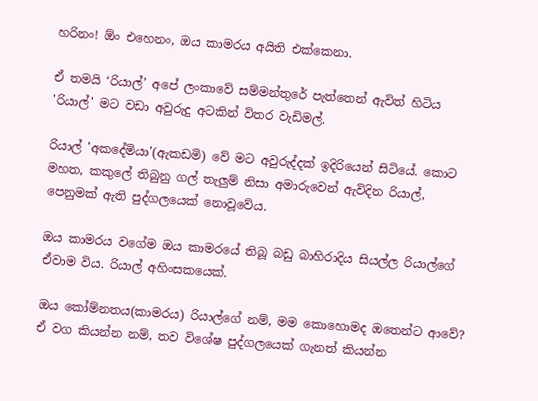හරිනං! ඕං එහෙනං, ඔය කාමරය අයිති එක්කෙනා.

ඒ තමයි ‘රියාල්’ අපේ ලංකාවේ සම්මන්තුරේ පැත්තෙන් ඇවිත් හිටිය 'රියාල්' මට වඩා අවුරුදු අටකින් විතර වැඩිමල්.

රියාල් 'අකදේමියා'(ඇකඩමි) වේ මට අවුරුද්දක් ඉදිරියෙන් සිටියේ. කොට මහත, කකුලේ තිබුනු ගල් තැලුම් නිසා අමාරුවෙන් ඇවිදින රියාල්, පෙනුමක් ඇති පුද්ගලයෙක් නොවූවේය.

ඔය කාමරය වගේම ඔය කාමරයේ තිබූ බඩු බාහිරාදිය සියල්ල රියාල්ගේ ඒවාම විය. රියාල් අහිංසකයෙක්.

ඔය කෝම්නතය(කාමරය) රියාල්ගේ නම්, මම කොහොමද ඔතෙන්ට ආවේ? ඒ වග කියන්න නම්, තව විශේෂ පුද්ගලයෙක් ගැනත් කියන්න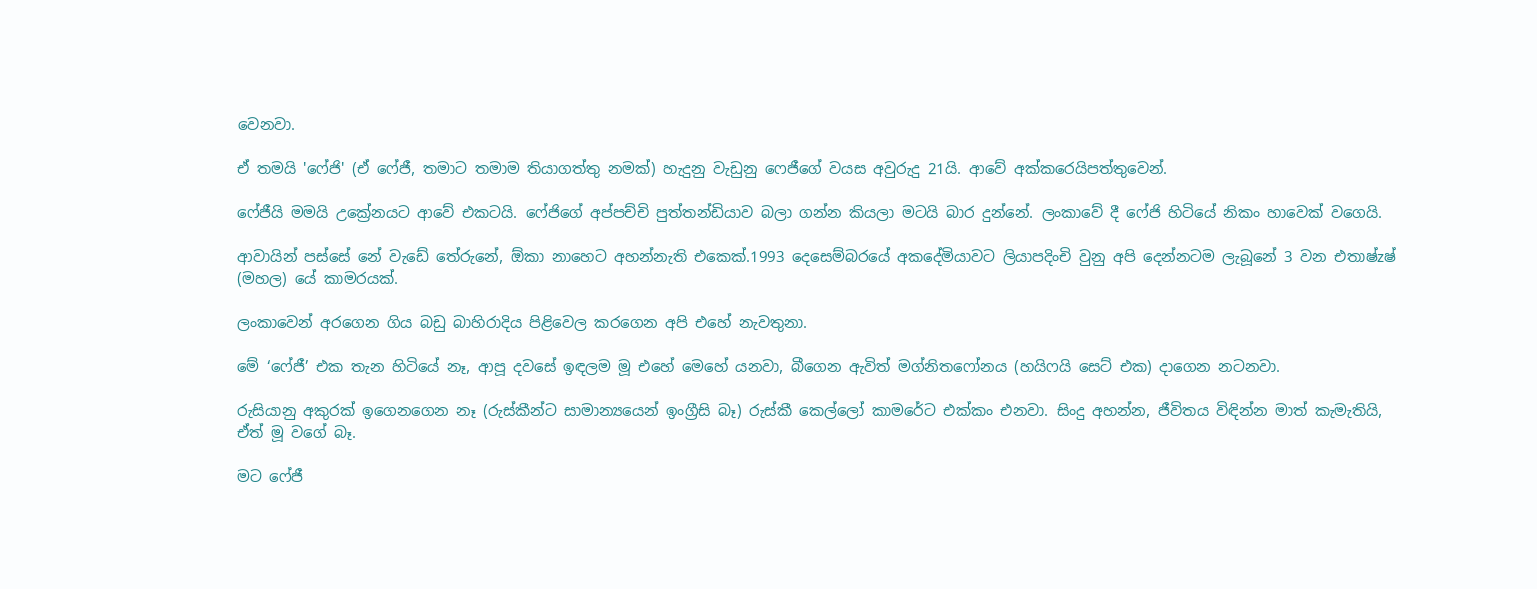වෙනවා.

ඒ තමයි 'ෆේජි' (ඒ ෆේජී, තමාට තමාම තියාගත්තු නමක්) හැදුනු වැඩුනු ෆෙජීගේ වයස අවුරුදු 21යි. ආවේ අක්කරෙයිපත්තුවෙන්.

ෆේජීයි මමයි උක්‍රේනයට ආවේ එකටයි. ෆේජිගේ අප්පච්චි පුත්තන්ඩියාව බලා ගන්න කියලා මටයි බාර දුන්නේ. ලංකාවේ දී ෆේජි හිටියේ නිකං හාවෙක් වගෙයි.

ආවායින් පස්සේ නේ වැඩේ තේරුනේ, ඕකා නාහෙට අහන්නැති එකෙක්.1993 දෙසෙම්බරයේ අකදේමියාවට ලියාපදිංචි වුනු අපි දෙන්නටම ලැබූනේ 3 වන එතාෂ්zෂ් (මහල) යේ කාමරයක්.

ලංකාවෙන් අරගෙන ගිය බඩු බාහිරාදිය පිළිවෙල කරගෙන අපි එහේ නැවතුනා.

මේ ‘ෆේජී’ එක තැන හිටියේ නෑ, ආපූ දවසේ ඉඳලම මූ එහේ මෙහේ යනවා, බීගෙන ඇවිත් මග්නිතෆෝනය (හයිෆයි සෙට් එක) දාගෙන නටනවා.

රුසියානු අකුරක් ඉගෙනගෙන නෑ (රුස්කීන්ට සාමාන්‍යයෙන් ඉංග්‍රීසි බෑ) රුස්කී කෙල්ලෝ කාමරේට එක්කං එනවා. සිංදු අහන්න, ජීවිතය විඳින්න මාත් කැමැතියි, ඒත් මූ වගේ බෑ.

මට ෆේජී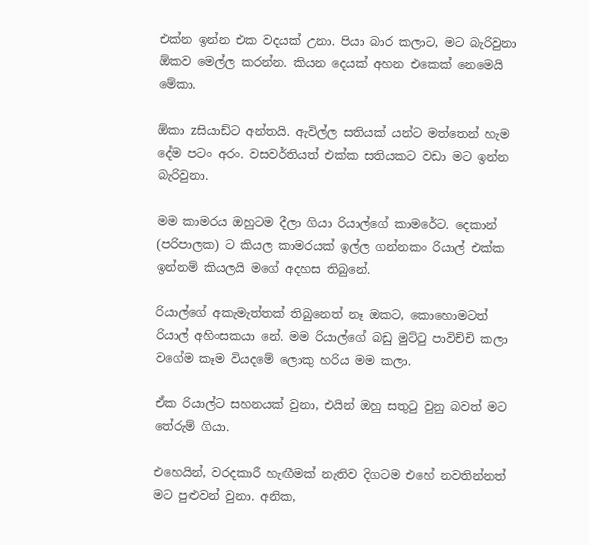එක්න ඉන්න එක වදයක් උනා. පියා බාර කලාට, මට බැරිවුනා ඕකව මෙල්ල කරන්න. කියන දෙයක් අහන එකෙක් නෙමෙයි මේකා.

ඕකා zසියාඩ්ට අන්තයි. ඇවිල්ල සතියක් යන්ට මත්තෙන් හැම දේම පටං අරං. වසවර්තියත් එක්ක සතියකට වඩා මට ඉන්න බැරිවුනා.

මම කාමරය ඔහුටම දීලා ගියා රියාල්ගේ කාමරේට. දෙකාන් (පරිපාලක) ට කියල කාමරයක් ඉල්ල ගන්නකං රියාල් එක්ක ඉන්නම් කියලයි මගේ අදහස තිබුනේ.

රියාල්ගේ අකැමැත්තක් තිබුනෙත් නෑ ඔකට, කොහොමටත් රියාල් අහිංසකයා නේ. මම රියාල්ගේ බඩු මුට්ටු පාවිච්චි කලා වගේම කෑම වියදමේ ලොකු හරිය මම කලා.

ඒක රියාල්ට සහනයක් වුනා, එයින් ඔහු සතුටු වුනු බවත් මට තේරුම් ගියා.

එහෙයින්, වරදකාරී හැඟීමක් නැතිව දිගටම එහේ නවතින්නත් මට පුළුවන් වුනා. අනික,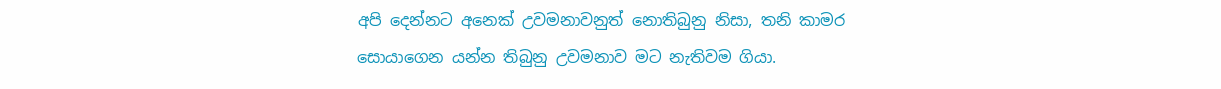අපි දෙන්නට අනෙක් උවමනාවනුත් නොතිබුනු නිසා, තනි කාමර සොයාගෙන යන්න තිබුනු උවමනාව මට නැතිවම ගියා.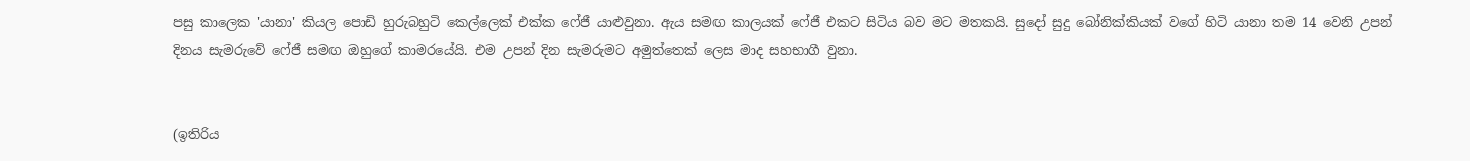පසු කාලෙක 'යානා' කියල පොඩි හුරුබහුටි කෙල්ලෙක් එක්ක ෆේජී යාළුවුනා. ඇය සමඟ කාලයක් ෆේජී එකට සිටිය බව මට මතකයි. සුදෝ සුදු බෝනික්කියක් වගේ හිටි යානා තම 14 වෙනි උපන් දිනය සැමරුවේ ෆේජී සමඟ ඔහුගේ කාමරයේයි. එම උපන් දින සැමරුමට අමුත්තෙක් ලෙස මාද සහභාගී වුනා.


(ඉතිරිය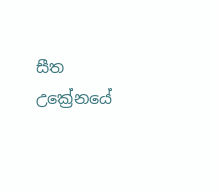සීත උක්‍රේනයේ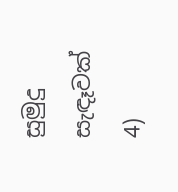සුමුදු සැඳෑවක් 4)